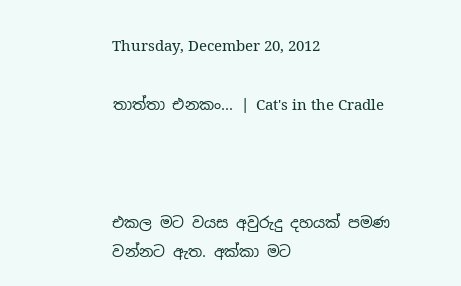Thursday, December 20, 2012

තාත්තා එනකං... | Cat's in the Cradle



එකල මට වයස අවුරුදු දහයක් පමණ වන්නට ඇත. අක්කා මට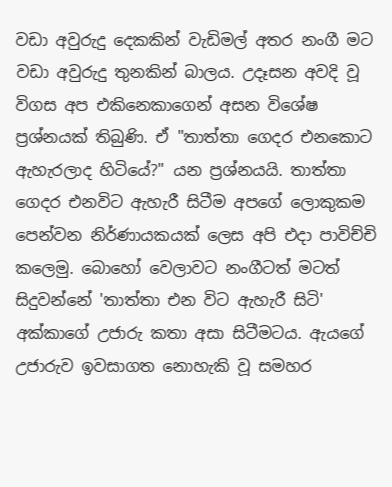වඩා අවුරුදු දෙකකින් වැඩිමල් අතර නංගී මට වඩා අවුරුදු තුනකින් බාලය. උදෑසන අවදි වූ විගස අප එකිනෙකාගෙන් අසන විශේෂ ප්‍රශ්නයක් තිබුණි. ඒ "තාත්තා ගෙදර එනකොට ඇහැරලාද හිටියේ?" යන ප්‍රශ්නයයි. තාත්තා ගෙදර එනවිට ඇහැරී සිටීම අපගේ ලොකුකම පෙන්වන නිර්ණායකයක් ලෙස අපි එදා පාවිච්චි කලෙමු. බොහෝ වෙලාවට නංගීටත් මටත් සිදුවන්නේ 'තාත්තා එන විට ඇහැරී සිටි' අක්කාගේ උජාරු කතා අසා සිටීමටය. ඇයගේ උජාරුව ඉවසාගත නොහැකි වූ සමහර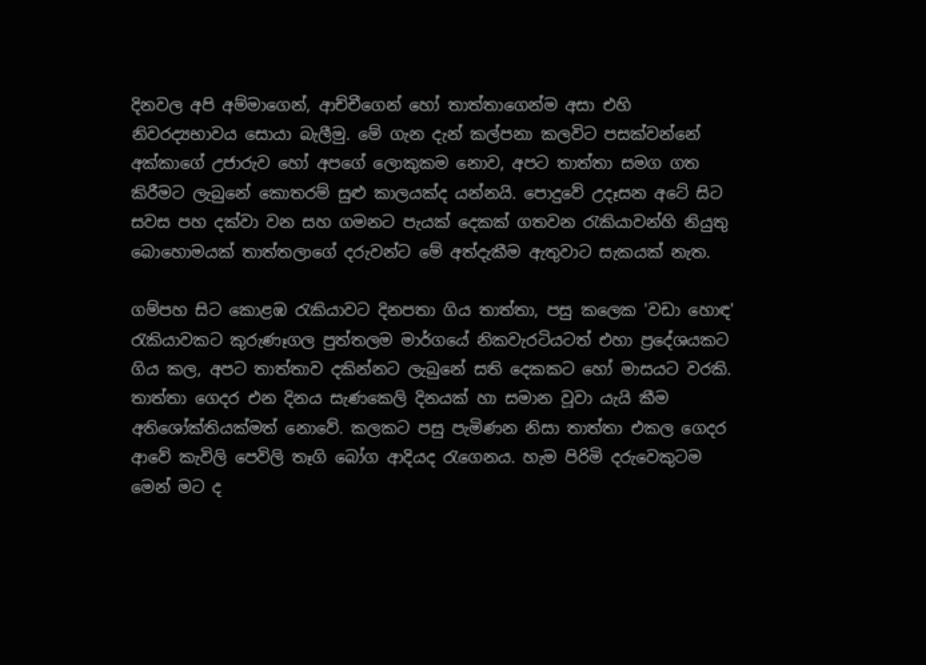දිනවල අපි අම්මාගෙන්, ආච්චීගෙන් හෝ තාත්තාගෙන්ම අසා එහි නිවරද්‍යභාවය සොයා බැලීමු. මේ ගැන දැන් කල්පනා කලවිට පසක්වන්නේ අක්කාගේ උජාරුව හෝ අපගේ ලොකුකම නොව, අපට තාත්තා සමග ගත කිරීමට ලැබුනේ කොතරම් සුළු කාලයක්ද යන්නයි. පොදුවේ උදෑසන අටේ සිට සවස පහ දක්වා වන සහ ගමනට පැයක් දෙකක් ගතවන රැකියාවන්හි නියුතු බොහොමයක් තාත්තලාගේ දරුවන්ට මේ අත්දැකීම ඇතුවාට සැකයක් නැත.

ගම්පහ සිට කොළඹ රැකියාවට දිනපතා ගිය තාත්තා, පසු කලෙක 'වඩා හොඳ' රැකියාවකට කුරුණෑගල පුත්තලම මාර්ගයේ නිකවැරටියටත් එහා ප්‍රදේශයකට ගිය කල, අපට තාත්තාව දකින්නට ලැබුනේ සති දෙකකට හෝ මාසයට වරකි. තාත්තා ගෙදර එන දිනය සැණකෙලි දිනයක් හා සමාන වූවා ‍යැයි කීම අතිශෝක්තියක්මත් නොවේ. කලකට පසු පැමිණන නිසා තාත්තා එකල ගෙදර ආවේ කැවිලි පෙවිලි තෑගි බෝග ආදියද රැගෙනය. හැම පිරිමි දරුවෙකුටම මෙන් මට ද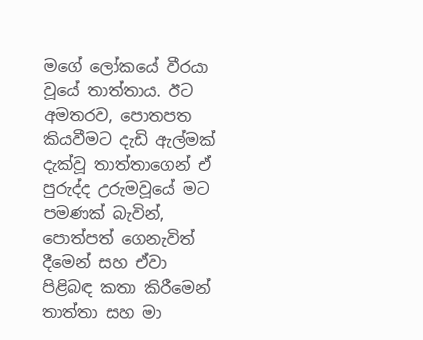මගේ ලෝකයේ වීරයා වූයේ තාත්තාය. ඊට අමතරව, පොතපත කියවීමට දැඩි ඇල්මක් දැක්වූ තාත්තාගෙන් ඒ පුරුද්ද උරුමවූයේ මට පමණක් බැවින්, පොත්පත් ගෙනැවිත් දීමෙන් සහ ඒවා පිළිබඳ කතා කිරීමෙන් තාත්තා සහ මා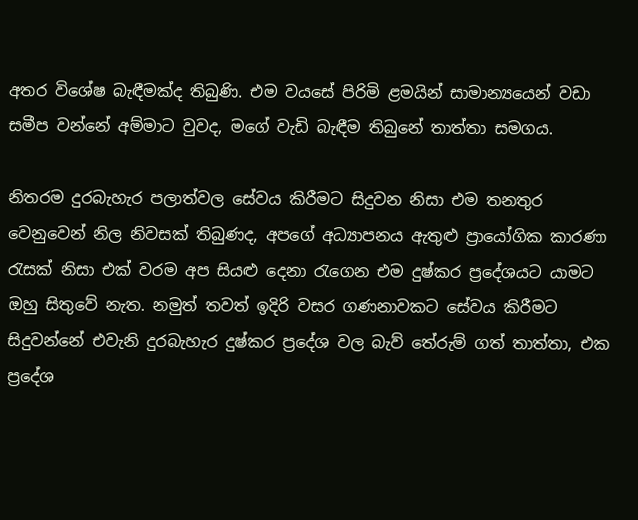අතර විශේෂ බැඳීමක්ද තිබුණි. එම වයසේ පිරිමි ළමයින් සාමාන්‍යයෙන් වඩා සමීප වන්නේ අම්මාට වුවද, මගේ වැඩි බැඳීම තිබුනේ තාත්තා සමගය.

නිතරම දුරබැහැර පලාත්වල සේවය කිරීමට සිදුවන නිසා එම තනතුර වෙනුවෙන් නිල නිවසක් තිබුණද, අපගේ අධ්‍යාපනය ඇතුළු ප්‍රායෝගික කාරණා රැසක් නිසා එක් වරම අප සියළු දෙනා රැගෙන එම දුෂ්කර ප්‍රදේශයට යාමට ඔහු සිතුවේ නැත. නමුත් තවත් ඉදිරි වසර ගණනාවකට සේවය කිරීමට සිදුවන්නේ එවැනි දුරබැහැර දුෂ්කර ප්‍රදේශ වල බැව් තේරුම් ගත් තාත්තා, එක ප්‍රදේශ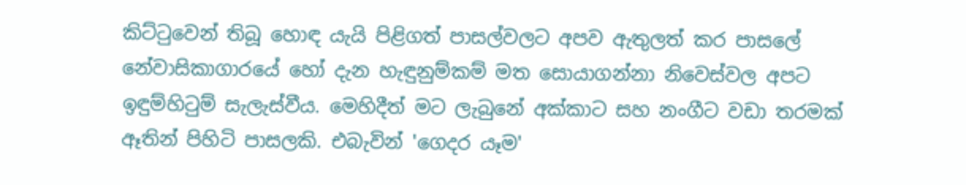කිට්ටුවෙන් තිබූ හොඳ යැයි පිළිගත් පාසල්වලට අපව ඇතුලත් කර පාසලේ නේවාසිකාගාරයේ හෝ දැන හැඳුනුම්කම් මත සොයාගන්නා නිවෙස්වල අපට ඉඳුම්හිටුම් සැලැස්වීය. මෙහිදීත් මට ලැබුනේ අක්කාට සහ නංගීට වඩා තරමක් ඈතින් පිහිටි පාසලකි. එබැවින් 'ගෙදර යෑම'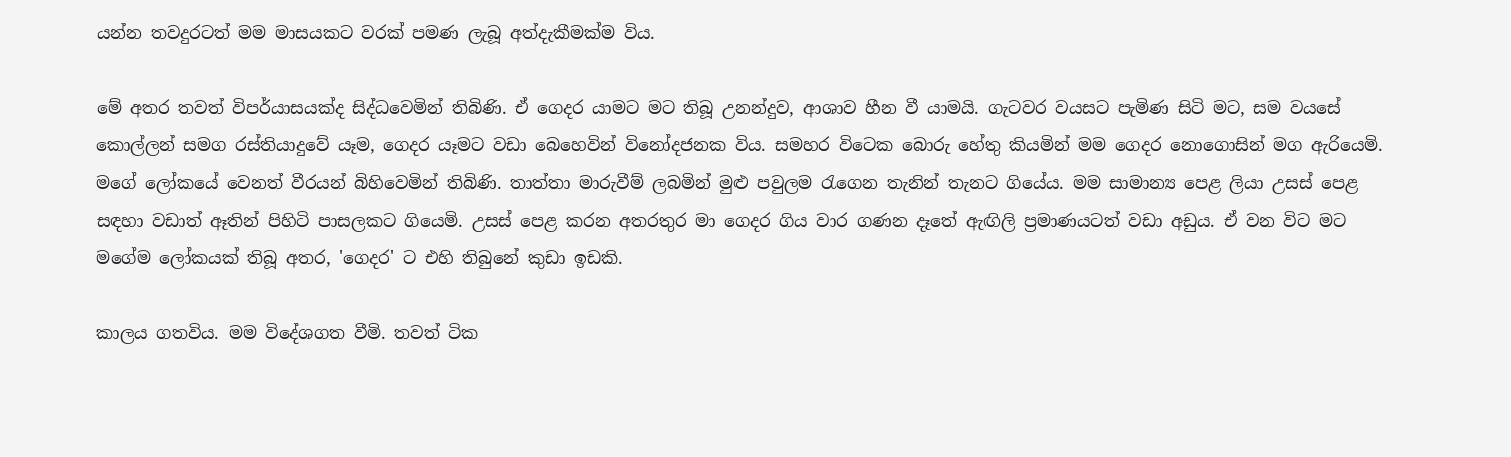යන්න තවදුරටත් මම මාසයකට වරක් පමණ ලැබූ අත්දැකීමක්ම විය.

මේ අතර තවත් විපර්යාසයක්ද සිද්ධවෙමින් තිබිණි. ඒ ගෙදර යාමට මට තිබූ උනන්දුව, ආශාව හීන වී යාමයි. ගැටවර වයසට පැමිණ සිටි මට, සම වයසේ කොල්ලන් සමග රස්තියාදුවේ යෑම, ගෙදර යෑමට වඩා බෙහෙවින් විනෝදජනක විය. සමහර විටෙක බොරු හේතු කියමින් මම ගෙදර නොගොසින් මග ඇරියෙමි. මගේ ලෝකයේ වෙනත් වීරයන් බිහිවෙමින් තිබිණි. තාත්තා මාරුවීම් ලබමින් මුළු පවුලම රැගෙන තැනින් තැනට ගියේය. මම සාමාන්‍ය පෙළ ලියා උසස් පෙළ සඳහා වඩාත් ඈතින් පිහිටි පාසලකට ගියෙමි. උසස් පෙළ කරන අතරතුර මා ගෙදර ගිය වාර ගණන දෑතේ ඇඟිලි ප්‍රමාණයටත් වඩා අඩුය. ඒ වන විට මට මගේම ලෝකයක් තිබූ අතර, 'ගෙදර' ට එහි තිබුනේ කුඩා ඉඩකි.

කාලය ගතවිය. මම විදේශගත වීමි. තවත් ටික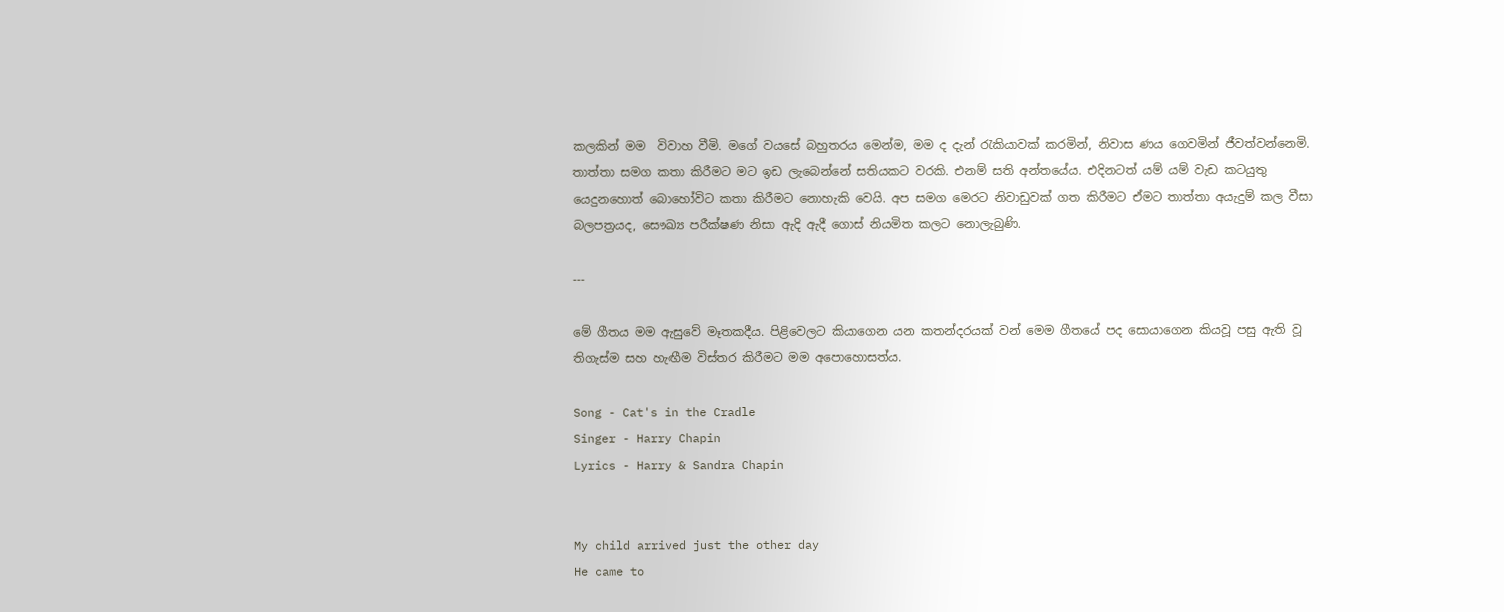කලකින් මම  විවාහ වීමි. මගේ වයසේ බහුතරය මෙන්ම, මම ද දැන් රැකියාවක් කරමින්, නිවාස ණය ගෙවමින් ජීවත්වන්නෙමි. තාත්තා සමග කතා කිරීමට මට ඉඩ ලැබෙන්නේ සතියකට වරකි. එනම් සති අන්තයේය. එදිනටත් යම් යම් වැඩ කටයුතු යෙදුනහොත් බොහෝවිට කතා කිරීමට නොහැකි වෙයි. අප සමග මෙරට නිවාඩුවක් ගත කිරීමට ඒමට තාත්තා අයැදුම් කල වීසා බලපත්‍රයද, සෞඛ්‍ය පරීක්ෂණ නිසා ඇදි ඇදී ගොස් නියමිත කලට නොලැබුණි.

---

මේ ගීතය මම ඇසුවේ මෑතකදීය. පිළිවෙලට කියාගෙන යන කතන්දරයක් වන් මෙම ගීතයේ පද සොයාගෙන කියවූ පසු ඇති වූ තිගැස්ම සහ හැඟීම විස්තර කිරීමට මම අපොහොසත්ය.

Song - Cat's in the Cradle
Singer - Harry Chapin
Lyrics - Harry & Sandra Chapin


My child arrived just the other day
He came to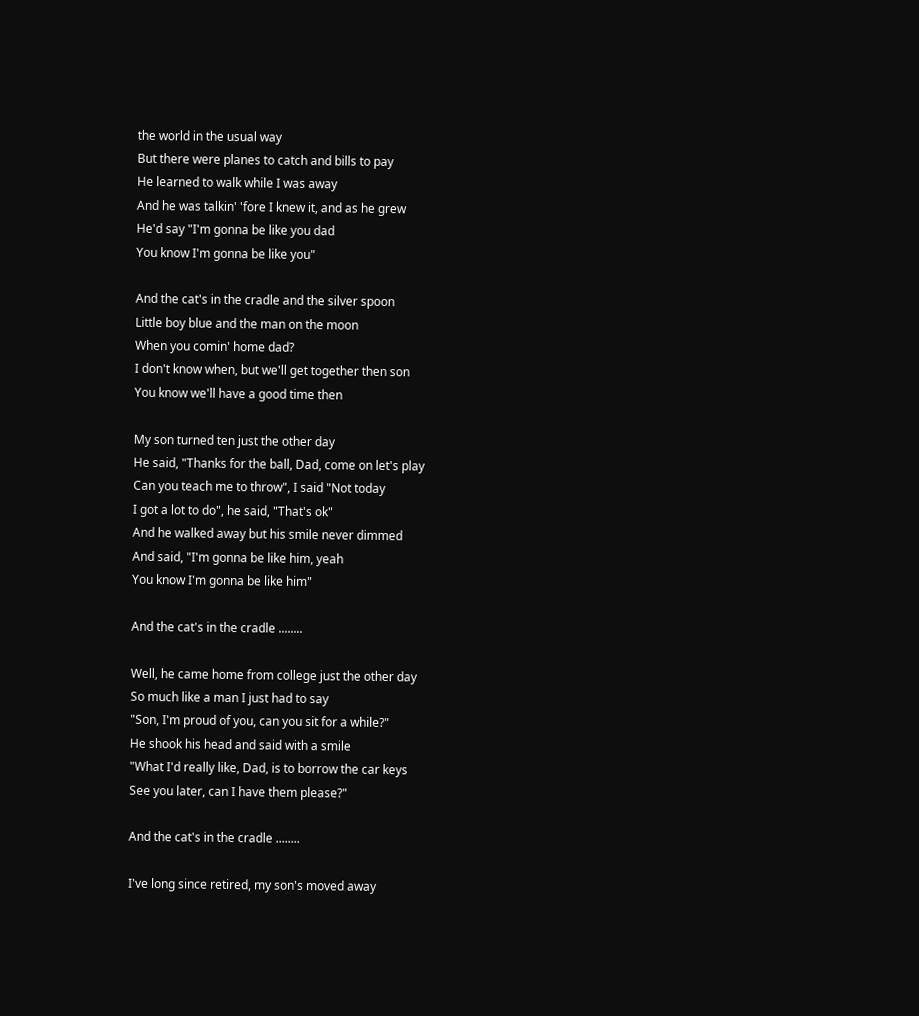the world in the usual way
But there were planes to catch and bills to pay
He learned to walk while I was away
And he was talkin' 'fore I knew it, and as he grew
He'd say "I'm gonna be like you dad
You know I'm gonna be like you"

And the cat's in the cradle and the silver spoon
Little boy blue and the man on the moon
When you comin' home dad?
I don't know when, but we'll get together then son
You know we'll have a good time then

My son turned ten just the other day
He said, "Thanks for the ball, Dad, come on let's play
Can you teach me to throw", I said "Not today
I got a lot to do", he said, "That's ok"
And he walked away but his smile never dimmed
And said, "I'm gonna be like him, yeah
You know I'm gonna be like him"

And the cat's in the cradle ........

Well, he came home from college just the other day
So much like a man I just had to say
"Son, I'm proud of you, can you sit for a while?"
He shook his head and said with a smile
"What I'd really like, Dad, is to borrow the car keys
See you later, can I have them please?"

And the cat's in the cradle ........

I've long since retired, my son's moved away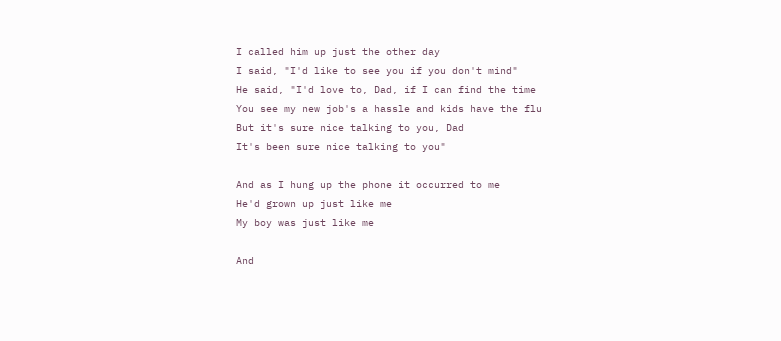I called him up just the other day
I said, "I'd like to see you if you don't mind"
He said, "I'd love to, Dad, if I can find the time
You see my new job's a hassle and kids have the flu
But it's sure nice talking to you, Dad
It's been sure nice talking to you"

And as I hung up the phone it occurred to me
He'd grown up just like me
My boy was just like me

And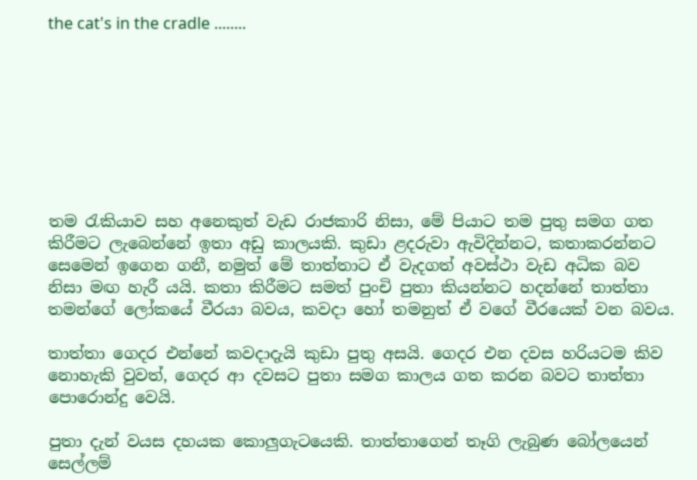the cat's in the cradle ........








තම රැකියාව සහ අනෙකුත් වැඩ රාජකාරි නිසා, මේ පියාට තම පුතු සමග ගත කිරීමට ලැබෙන්නේ ඉතා අඩු කාලයකි. කුඩා ළදරුවා ඇවිදින්නට, කතාකරන්නට සෙමෙන් ඉගෙන ගනී, නමුත් මේ තාත්තාට ඒ වැදගත් අවස්ථා වැඩ අධික බව නිසා මඟ හැරී යයි. කතා කිරීමට සමත් පුංචි පුතා කියන්නට හදන්නේ තාත්තා තමන්ගේ ලෝකයේ වීරයා බවය, කවදා හෝ තමනුත් ඒ වගේ වීරයෙක් වන බවය.

තාත්තා ගෙදර එන්නේ කවදාදැ‍යි කුඩා පුතු අසයි. ගෙදර එන දවස හරියටම කිව නොහැකි වුවත්, ගෙදර ආ දවසට පුතා සමග කාලය ගත කරන බවට තාත්තා පොරොන්දු වෙයි.

පුතා දැන් වයස දහයක කොලුගැටයෙකි. තාත්තාගෙන් තෑගි ලැබුණ බෝලයෙන් සෙල්ලම්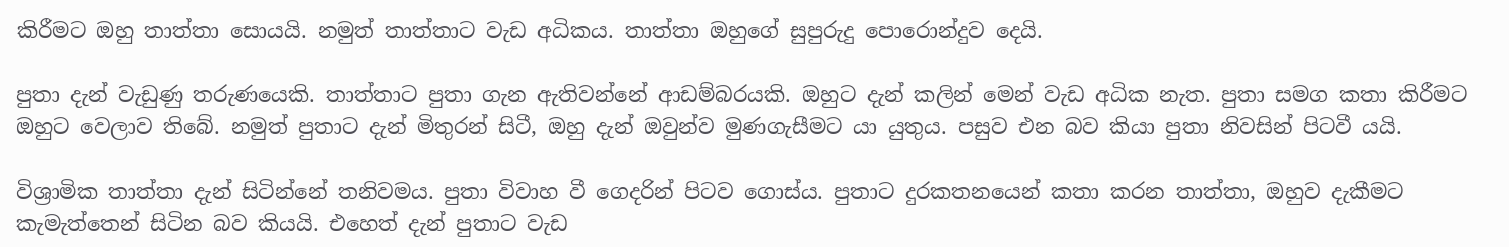කිරීමට ඔහු තාත්තා සොයයි. නමුත් තාත්තාට වැඩ අධිකය. තාත්තා ඔහුගේ සුපුරුදු පොරොන්දුව දෙයි.

පුතා දැන් වැඩුණු තරුණයෙකි. තාත්තාට පුතා ගැන ඇතිවන්නේ ආඩම්බරයකි. ඔහුට දැන් කලින් මෙන් වැඩ අධික නැත. පුතා සමග කතා කිරීමට ඔහුට වෙලාව තිබේ. නමුත් පුතාට දැන් මිතුරන් සිටී, ඔහු දැන් ඔවුන්ව මුණගැසීමට යා යුතුය. පසුව එන බව කියා පුතා නිවසින් පිටවී යයි.

විශ්‍රාමික තාත්තා දැන් සිටින්නේ තනිවමය. පුතා විවාහ වී ගෙදරින් පිටව ගොස්ය. පුතාට දුරකතනයෙන් කතා කරන තාත්තා, ඔහුව දැකීමට කැමැත්තෙන් සිටින බව කියයි. එහෙත් දැන් පුතාට වැඩ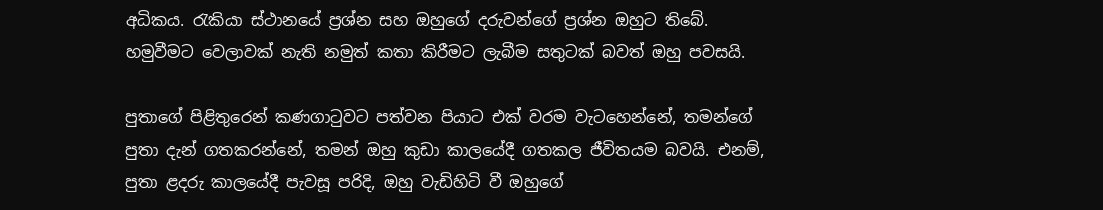අධිකය. රැකියා ස්ථානයේ ප්‍රශ්න සහ ඔහුගේ දරුවන්ගේ ප්‍රශ්න ඔහුට තිබේ. හමුවීමට වෙලාවක් නැති නමුත් කතා කිරීමට ලැබීම සතුටක් බවත් ඔහු පවසයි.

පුතාගේ පිළිතුරෙන් කණගාටුවට පත්වන පියාට එක් වරම වැටහෙන්නේ, තමන්ගේ පුතා දැන් ගතකරන්නේ, තමන් ඔහු කුඩා කාලයේදී ගතකල ජීවිතයම බවයි. එනම්, පුතා ළදරු කාලයේදී පැවසූ පරිදි, ඔහු වැඩිහිටි වී ඔහුගේ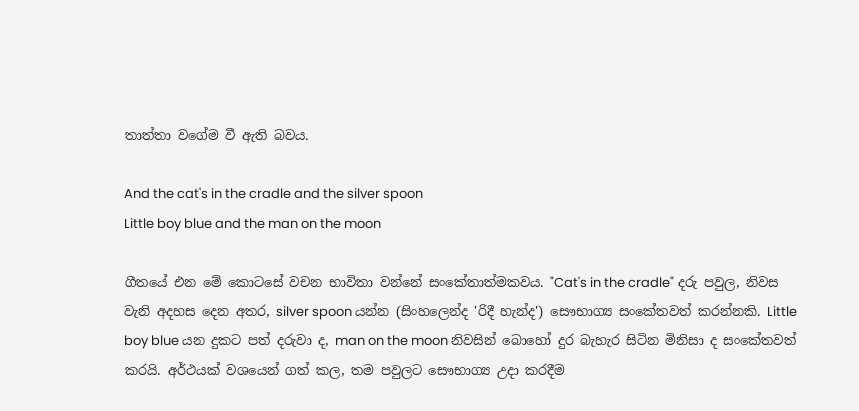තාත්තා වගේම වී ඇති බවය.

And the cat's in the cradle and the silver spoon
Little boy blue and the man on the moon

ගීතයේ එන මේ කොටසේ වචන භාවිතා වන්නේ සංකේතාත්මකවය. "Cat's in the cradle" දරු පවුල, නිවස වැනි අදහස දෙන අතර, silver spoon යන්න (සිංහලෙන්ද 'රිදී හැන්ද') සෞභාග්‍ය සංකේතවත් කරන්නකි. Little boy blue යන දුකට පත් දරුවා ද, man on the moon නිවසින් බොහෝ දුර බැහැර සිටින මිනිසා ද සංකේතවත් කරයි. අර්ථයක් වශයෙන් ගත් කල, තම පවුලට සෞභාග්‍ය උදා කරදීම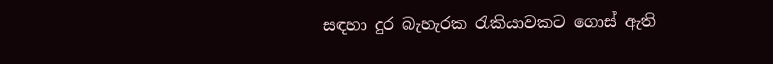සඳහා දුර බැහැරක රැකියාවකට ගොස් ඇති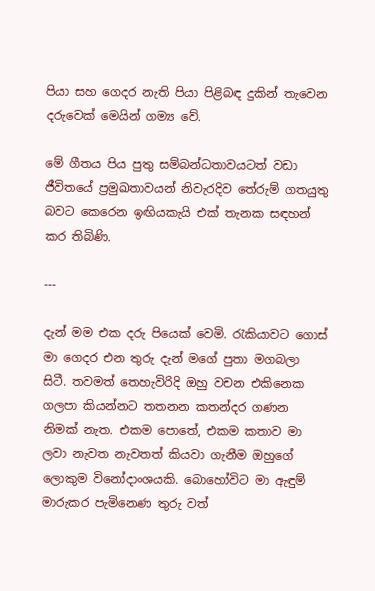පියා සහ ගෙදර නැති පියා පිළිබඳ දුකින් තැවෙන දරුවෙක් මෙයින් ගම්‍ය වේ.

මේ ගීතය පිය පුතු සම්බන්ධතාවයටත් වඩා ජීවිතයේ ප්‍රමුඛතාවයන් නිවැරදිව තේරුම් ගතයුතු බවට කෙරෙන ඉඟියකැයි එක් තැනක සඳහන් කර තිබිණි.

---

දැන් මම එක දරු පියෙක් වෙමි. රැකියාවට ගොස් මා ගෙදර එන තුරු දැන් මගේ පුතා මගබලා සිටී. තවමත් තෙහැවිරිදි ඔහු වචන එකිනෙක ගලපා කියන්නට තතනන කතන්දර ගණන නිමක් නැත. එකම පොතේ, එකම කතාව මා ලවා නැවත නැවතත් කියවා ගැනීම ඔහුගේ ලොකුම විනෝදාංශයකි. බොහෝවිට මා ඇඳුම් මාරුකර පැමිනෙණ තුරු වත්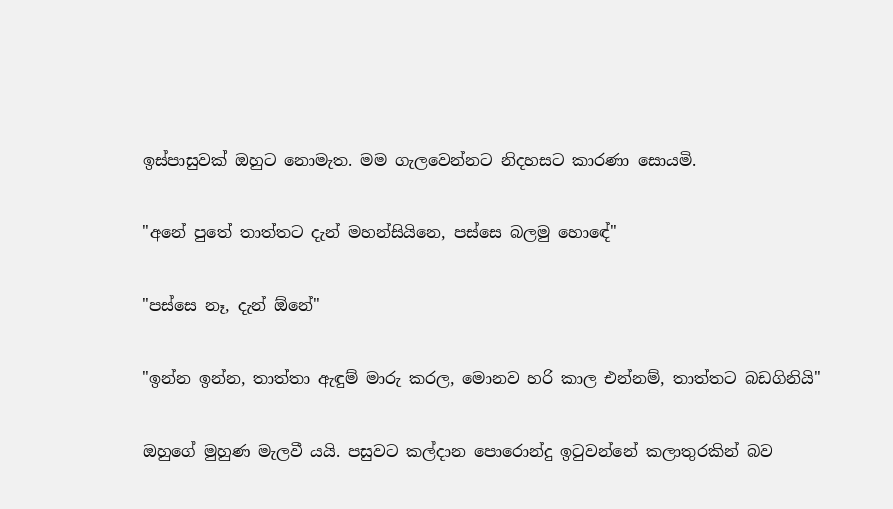ඉස්පාසුවක් ඔහුට නොමැත. මම ගැලවෙන්නට නිදහසට කාරණා සොයමි.

"අනේ පුතේ තාත්තට දැන් මහන්සියිනෙ, පස්සෙ බලමු හොඳේ"

"පස්සෙ නෑ, දැන් ඕනේ"

"ඉන්න ඉන්න, තාත්තා ඇඳුම් මාරු කරල, මොනව හරි කාල එන්නම්, තාත්තට බඩගිනියි"

ඔහුගේ මුහුණ මැලවී යයි. පසුවට කල්දාන පොරොන්දු ඉටුවන්නේ කලාතුරකින් බව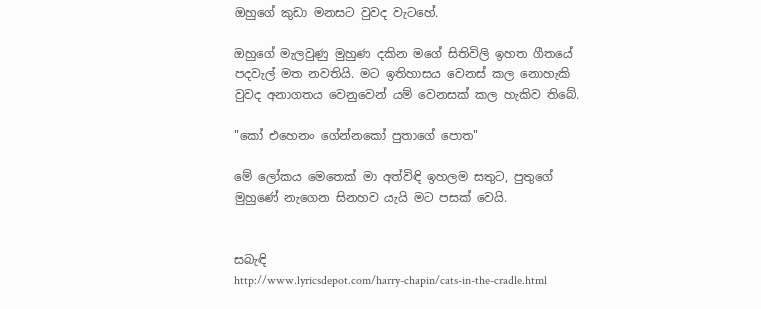ඔහුගේ කුඩා මනසට වුවද වැටහේ.

ඔහුගේ මැලවුණු මුහුණ දකින මගේ සිතිවිලි ඉහත ගීතයේ පදවැල් මත නවතියි. මට ඉතිහාසය වෙනස් කල නොහැකි වුවද අනාගතය වෙනුවෙන් යම් වෙනසක් කල හැකිව තිබේ.

"කෝ එහෙනං ගේන්නකෝ පුතාගේ පොත"

මේ ලෝකය මෙතෙක් මා අත්විඳි ඉහලම සතුට, පුතුගේ මුහුණේ නැගෙන සිනහව යැයි මට පසක් වෙයි.


සබැඳි
http://www.lyricsdepot.com/harry-chapin/cats-in-the-cradle.html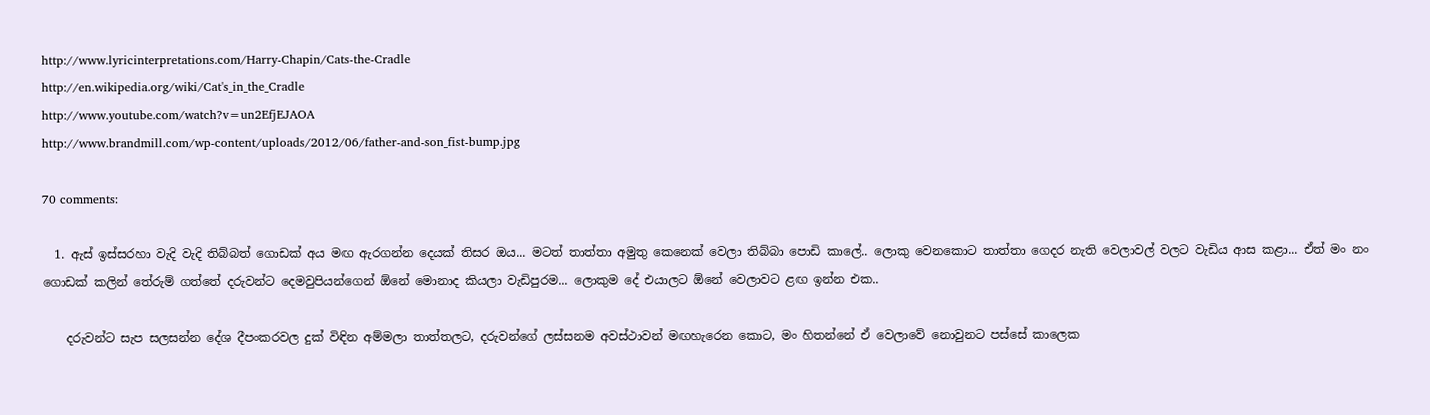http://www.lyricinterpretations.com/Harry-Chapin/Cats-the-Cradle
http://en.wikipedia.org/wiki/Cat's_in_the_Cradle
http://www.youtube.com/watch?v=un2EfjEJAOA
http://www.brandmill.com/wp-content/uploads/2012/06/father-and-son_fist-bump.jpg

70 comments:

  1. ඇස් ඉස්සරහා වැදි වැදි තිබ්බත් ගොඩක් අය මඟ ඇරගන්න දෙයක් තිසර ඔය... මටත් තාත්තා අමුතු කෙනෙක් වෙලා තිබ්බා පොඩි කාලේ.. ලොකු වෙනකොට තාත්තා ගෙදර නැති වෙලාවල් වලට වැඩිය ආස කළා... ඒත් මං නං ගොඩක් කලින් තේරුම් ගත්තේ දරුවන්ට දෙමවුපියන්ගෙන් ඕනේ මොනාද කියලා වැඩිපුරම... ලොකුම දේ එයාලට ඕනේ වෙලාවට ළඟ ඉන්න එක..

    දරුවන්ට සැප සලසන්න දේශ දීපංකරවල දුක් විඳින අම්මලා තාත්තලට, දරුවන්ගේ ලස්සනම අවස්ථාවන් මඟහැරෙන ‌කොට, මං හිතන්නේ ඒ වෙලාවේ නොවුනට පස්සේ කාලෙක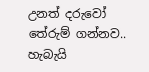උනත් දරුවෝ තේරුම් ගන්නව.. හැබැයි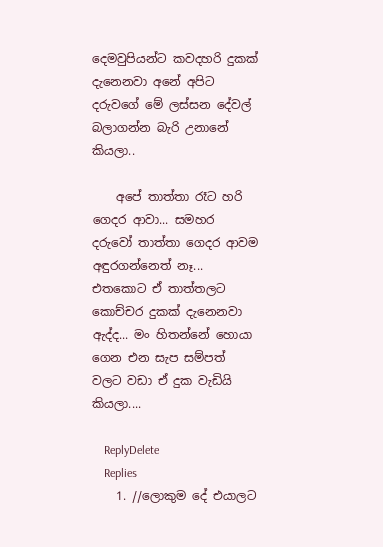දෙමවුපියන්ට කවදහරි දුකක් දැනෙනවා අනේ අපිට දරුවගේ මේ ලස්සන දේවල් බලාගන්න බැරි උනානේ කියලා..

    අපේ තාත්තා රෑට හරි ගෙදර ආවා... සමහර දරුවෝ තාත්තා ගෙදර ආවම අඳුරගන්නෙත් නෑ... එතකොට ඒ තාත්තලට කොච්චර දුකක් දැනෙනවා ඇද්ද... මං හිතන්නේ හොයා ගෙන එන සැප සම්පත් වලට වඩා ඒ දුක වැඩියි කියලා....

    ReplyDelete
    Replies
    1. //ලොකුම දේ එයාලට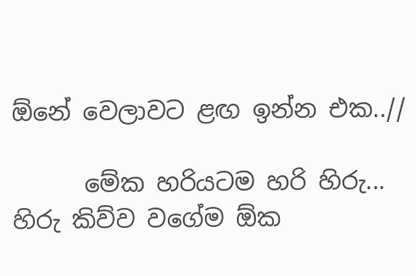ඕනේ වෙලාවට ළඟ ඉන්න එක..//

      මේක හරියටම හරි හිරු... හිරු කිව්ව වගේම ඕක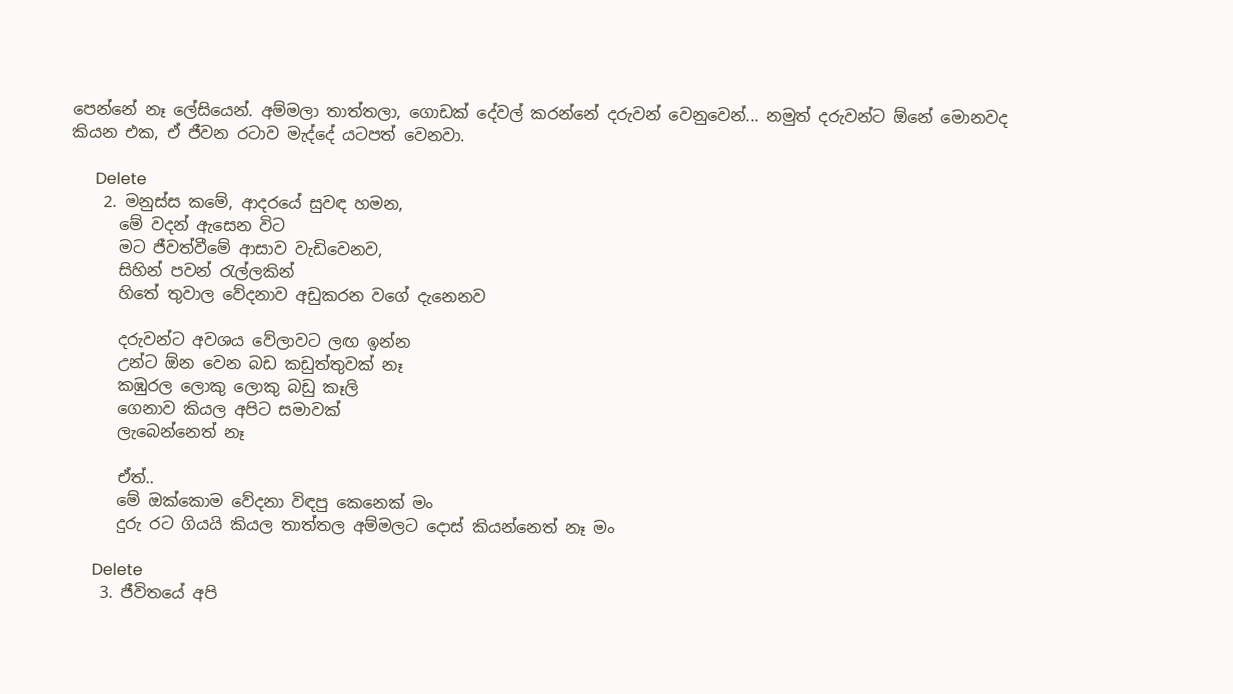පෙන්නේ නෑ ලේසියෙන්. අම්මලා තාත්තලා, ගොඩක් දේවල් කරන්නේ දරුවන් වෙනුවෙන්... නමුත් දරුවන්ට ඕනේ මොනවද කියන එක, ඒ ජීවන රටාව මැද්දේ යටපත් වෙනවා.

      Delete
    2. මනුස්ස කමේ, ආදරයේ සුවඳ හමන,
      මේ වදන් ඇසෙන විට
      මට ජීවත්වීමේ ආසාව වැඩිවෙනව,
      සිහින් පවන් රැල්ලකින්
      හිතේ තුවාල වේදනාව අඩුකරන වගේ දැනෙනව

      දරුවන්ට අවශය වේලාවට ලඟ ඉන්න
      උන්ට ඕන වෙන බඩ කඩුත්තුවක් නෑ
      කඹුරල ලොකු ලොකු බඩු කෑලි
      ගෙනාව කියල අපිට සමාවක්
      ලැබෙන්නෙත් නෑ

      ඒත්..
      මේ ඔක්කොම වේදනා විඳපු කෙනෙක් මං
      දුරු රට ගියයි කියල තාත්තල අම්මලට දොස් කියන්නෙත් නෑ මං

      Delete
    3. ජීවිතයේ අපි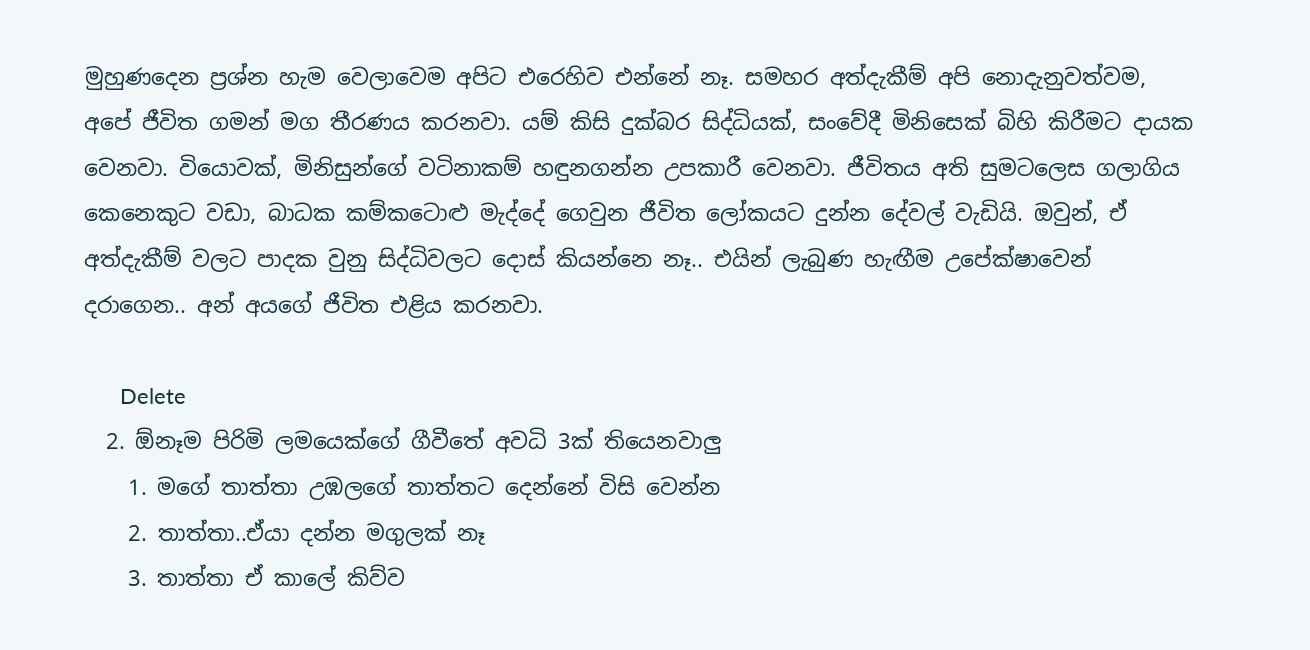මුහුණදෙන ප්‍රශ්න හැම වෙලාවෙම අපිට එරෙහිව එන්නේ නෑ. සමහර අත්දැකීම් අපි නොදැනුවත්වම, අපේ ජීවිත ගමන් මග තීරණය කරනවා. යම් කිසි දුක්බර සිද්ධියක්, සංවේදී මිනිසෙක් බිහි කිරීමට දායක වෙනවා. වියොවක්, මිනිසුන්ගේ වටිනාකම් හඳුනගන්න උපකාරී වෙනවා. ජීවිතය අති සුමටලෙස ගලාගිය කෙනෙකුට වඩා, බාධක කම්කටොළු මැද්දේ ගෙවුන ජීවිත ලෝකයට දුන්න දේවල් වැඩියි. ඔවුන්, ඒ අත්දැකීම් වලට පාදක වුනු සිද්ධිවලට දොස් කියන්නෙ නෑ.. එයින් ලැබුණ හැඟීම උපේක්ෂාවෙන් දරාගෙන.. අන් අයගේ ජීවිත එළිය කරනවා.

      Delete
  2. ඕනෑම පිරිමි ලමයෙක්ගේ ගීවීතේ අවධි 3ක් තියෙනවාලු
    1. මගේ තාත්තා උඹලගේ තාත්තට දෙන්නේ විසි වෙන්න
    2. තාත්තා..ඒයා දන්න මගුලක් නෑ
    3. තාත්තා ඒ කාලේ කිව්ව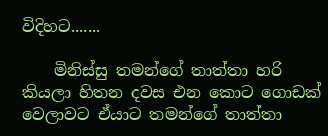විදිහට.......

    මිනිස්සු තමන්ගේ තාත්තා හරි කියලා හිතන දවස එන කොට ගොඩක් වෙලාවට ඒයාට තමන්ගේ තාත්තා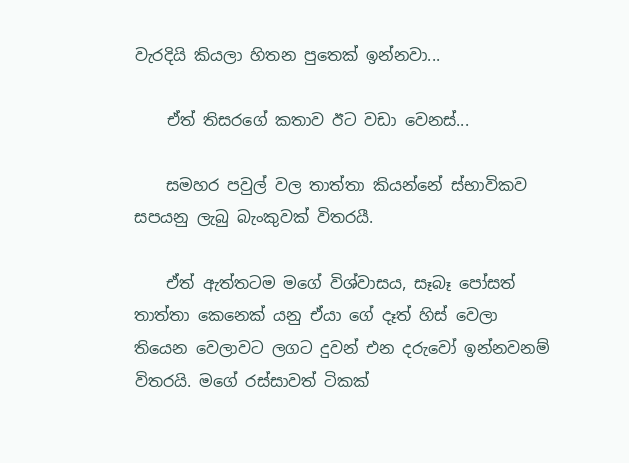වැරදියි කියලා හිතන පුතෙක් ඉන්නවා...

    ඒත් තිසරගේ කතාව ඊට වඩා වෙනස්...

    සමහර පවුල් වල තාත්තා කියන්නේ ස්භාවිකව සපයනු ලැබු බැංකුවක් විතරයී.

    ඒත් ඇත්තටම මගේ විශ්වාසය, සෑබෑ පෝසත් තාත්තා කෙනෙක් යනු ඒයා ගේ දෑත් හිස් වෙලා තියෙන වෙලාවට ලගට දුවන් එන දරුවෝ ඉන්නවනම් විතරයි. මගේ රස්සාවත් ටිකක්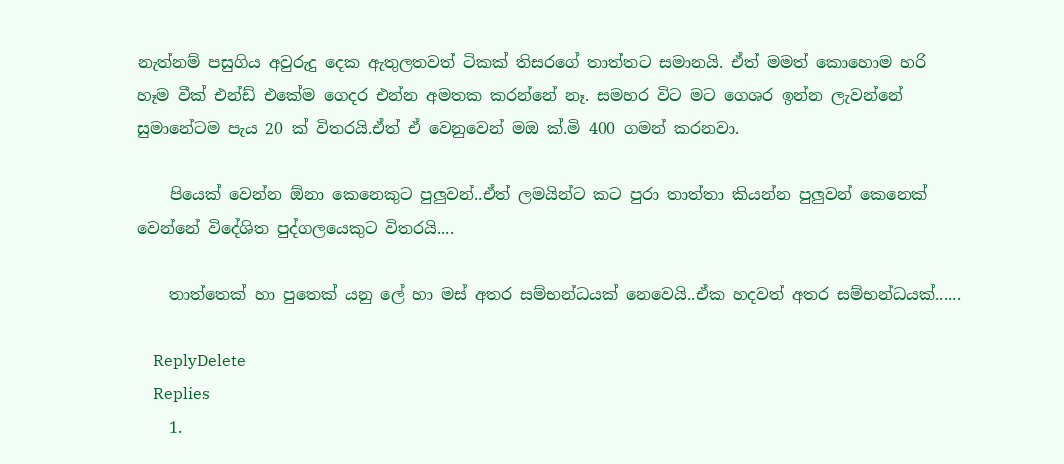නැත්නම් පසුගිය අවුරුදු දෙක ඇතුලතවත් ටිකක් තිසරගේ තාත්තට සමානයි. ඒත් මමත් කොහොම හරි හෑම වීක් එන්ඩ් එකේම ගෙදර එන්න අමතක කරන්නේ නෑ. සමහර විට මට ගෙශර ඉන්න ලැවන්නේ සුමානේටම පැය 20 ක් විතරයි.ඒත් ඒ වෙනුවෙන් මඔ ක්.මි 400 ගමන් කරනවා.

    පියෙක් වෙන්න ඕනා කෙනෙකුට පුලුවන්..ඒත් ලමයින්ට කට පුරා තාත්තා කියන්න පුලුවන් කෙනෙක් වෙන්නේ විදේශිත පුද්ගලයෙකුට විතරයි....

    තාත්තෙක් හා පුතෙක් යනු ලේ හා මස් අතර සම්භන්ධයක් නෙවෙයි..ඒක හදවත් අතර සම්භන්ධයක්......

    ReplyDelete
    Replies
    1.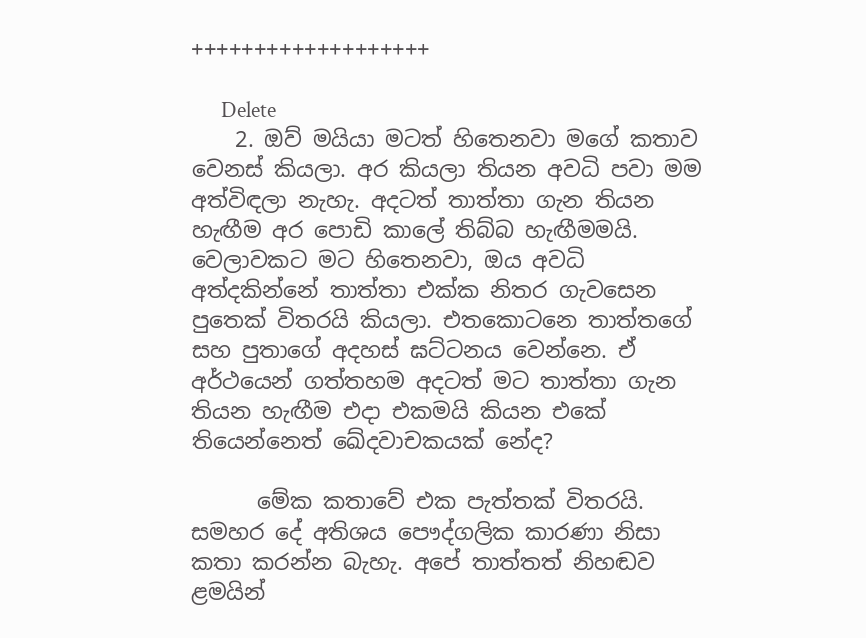+++++++++++++++++++

      Delete
    2. ඔව් මයියා මටත් හිතෙනවා මගේ කතාව වෙනස් කියලා. අර කියලා තියන අවධි පවා මම අත්විඳලා නැහැ. අදටත් තාත්තා ගැන තියන හැඟීම අර පොඩි කාලේ තිබ්බ හැඟීමමයි. වෙලාවකට මට හිතෙනවා, ඔය අවධි අත්දකින්නේ තාත්තා එක්ක නිතර ගැවසෙන පුතෙක් විතරයි කියලා. එතකොටනෙ තාත්තගේ සහ පුතාගේ අදහස් ඝට්ටනය වෙන්නෙ. ඒ අර්ථයෙන් ගත්තහම අදටත් මට තාත්තා ගැන තියන හැඟීම එදා එකමයි කියන එකේ තියෙන්නෙත් ඛේදවාචකයක් නේද?

      මේක කතාවේ එක පැත්තක් විතරයි. සමහර දේ අතිශය පෞද්ගලික කාරණා නිසා කතා කරන්න බැහැ. අපේ තාත්තත් නිහඬව ළමයින්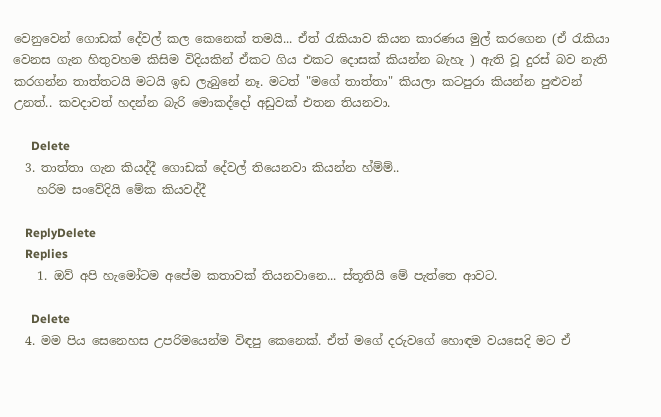වෙනුවෙන් ගොඩක් දේවල් කල කෙනෙක් තමයි... ඒත් රැකියාව කියන කාරණය මුල් කරගෙන (ඒ රැකියා වෙනස ගැන හිතුවහම කිසිම විදියකින් ඒකට ගිය එකට දොසක් කියන්න බැහැ ) ඇති වූ දුරස් බව නැති කරගන්න තාත්තටයි මටයි ඉඩ ලැබුනේ නෑ. මටත් "මගේ තාත්තා" කියලා කටපුරා කියන්න පුළුවන් උනත්.. කවදාවත් හදන්න බැරි මොකද්දෝ අඩුවක් එතන තියනවා.

      Delete
  3. තාත්තා ගැන කියද්දී ගොඩක් දේවල් තියෙනවා කියන්න හ්ම්ම්..
    හරිම සංවේදියි මේක කියවද්දී

    ReplyDelete
    Replies
    1. ඔව් අපි හැමෝටම අපේම කතාවක් තියනවානෙ... ස්තූතියි මේ පැත්තෙ ආවට.

      Delete
  4. මම පිය සෙනෙහස උපරිමයෙන්ම විඳපු කෙනෙක්. ඒත් මගේ දරුවගේ හොඳම වයසෙදි මට ඒ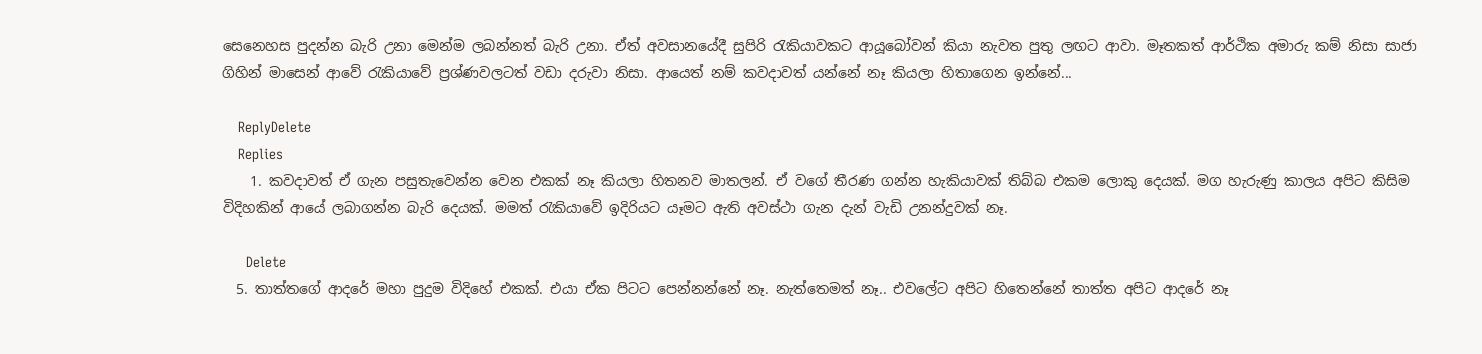සෙනෙහස පුදන්න බැරි උනා මෙන්ම ලබන්නත් බැරි උනා. ඒත් අවසානයේදී සුපිරි රැකියාවකට ආයූබෝවන් කියා නැවත පුතු ලඟට ආවා. මෑතකත් ආර්ථික අමාරු කම් නිසා සාජා ගිහින් මාසෙන් ආවේ රැකියාවේ ප්‍රශ්ණවලටත් වඩා දරුවා නිසා. ආයෙත් නම් කවදාවත් යන්නේ නෑ කියලා හිතාගෙන ඉන්නේ...

    ReplyDelete
    Replies
    1. කවදාවත් ඒ ගැන පසුතැවෙන්න වෙන එකක් නෑ කියලා හිතනව මාතලන්. ඒ වගේ තීරණ ගන්න හැකියාවක් තිබ්බ එකම ලොකු දෙයක්. මග හැරුණු කාලය අපිට කිසිම විදිහකින් ආයේ ලබාගන්න බැරි දෙයක්. මමත් රැකියාවේ ඉදිරියට යෑමට ඇති අවස්ථා ගැන දැන් වැඩි උනන්දුවක් නෑ.

      Delete
  5. තාත්තගේ ආදරේ මහා පුදුම විදිහේ එකක්. එයා ඒක පිටට පෙන්නන්නේ නෑ. නැත්තෙමත් නෑ.. එවලේට අපිට හිතෙන්නේ තාත්ත අපිට ආදරේ නෑ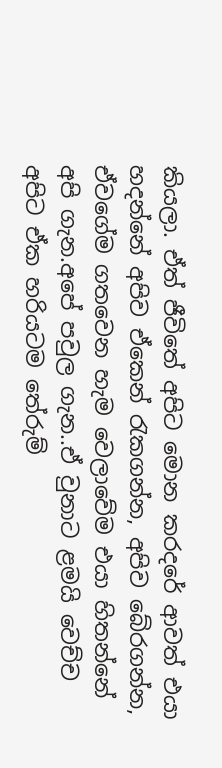කියලා. ඒත් ජීවිතේ අපිට මොන කරදරේ ආවත් එයා හදන්නේ අපිව ඒකෙන් රැකගන්න, අපිව බේරගන්න, ඒවගේම ගතවෙන හැම වෙලාවේම එයා හිතන්නේ අපි ගැන.අපේ පවුල ගැන..ඒ වුනාට ළමයි වෙච්ච අපිට ඒක හරියටම තේරුම්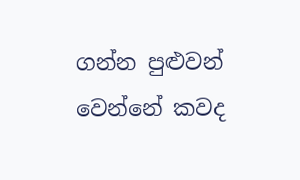ගන්න පුළුවන් වෙන්නේ කවද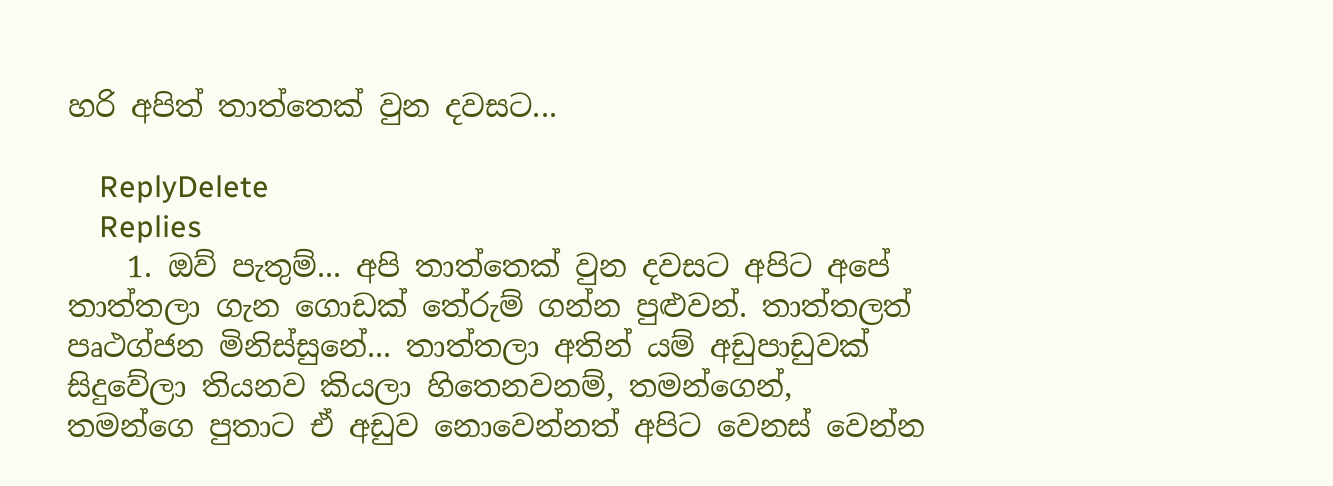හරි අපිත් තාත්තෙක් වුන දවසට...

    ReplyDelete
    Replies
    1. ඔව් පැතුම්... අපි තාත්තෙක් වුන දවසට අපිට අපේ තාත්තලා ගැන ගොඩක් තේරුම් ගන්න පුළුවන්. තාත්තලත් පෘථග්ජන මිනිස්සුනේ... තාත්තලා අතින් යම් අඩුපාඩුවක් සිදුවේලා තියනව කියලා හිතෙනවනම්, තමන්ගෙන්, තමන්ගෙ පුතාට ඒ අඩුව නොවෙන්නත් අපිට වෙනස් වෙන්න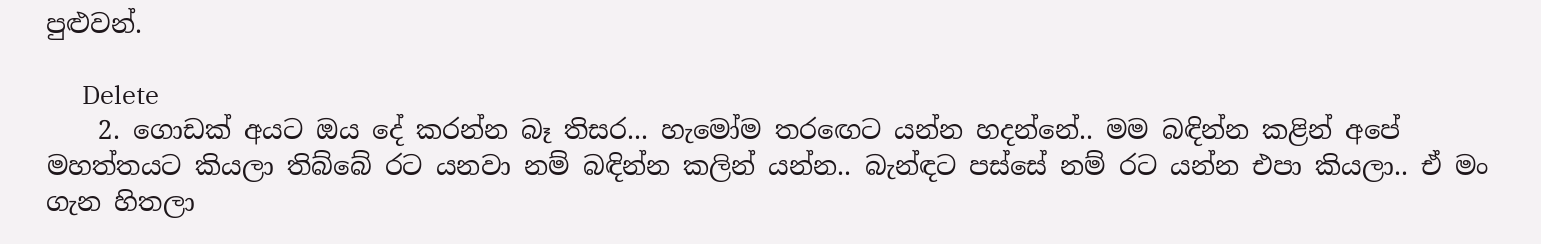පුළුවන්.

      Delete
    2. ගොඩක් අයට ඔය දේ කරන්න බෑ තිසර... හැමෝම තරඟෙට යන්න හදන්නේ.. මම බඳින්න කළින් අපේ මහත්තයට කියලා තිබ්බේ රට යනවා නම් බඳින්න කලින් යන්න.. බැන්ඳට පස්සේ නම් රට යන්න එපා කියලා.. ඒ මං ගැන හිතලා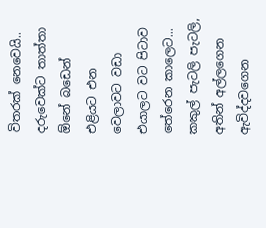විතරක් නෙවෙයි.. දරුවෙක්ට තාත්තා ඕනේ බඩෙන් එළියට එන වෙලාවට වඩා එයාලට වට පිටාව තේරෙන කාලෙට... කකුල් පැටලි පැටලි, අතින් අල්ලගෙන ඇවිද්දවගෙන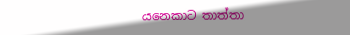යන‌ෙකාට තාත්තා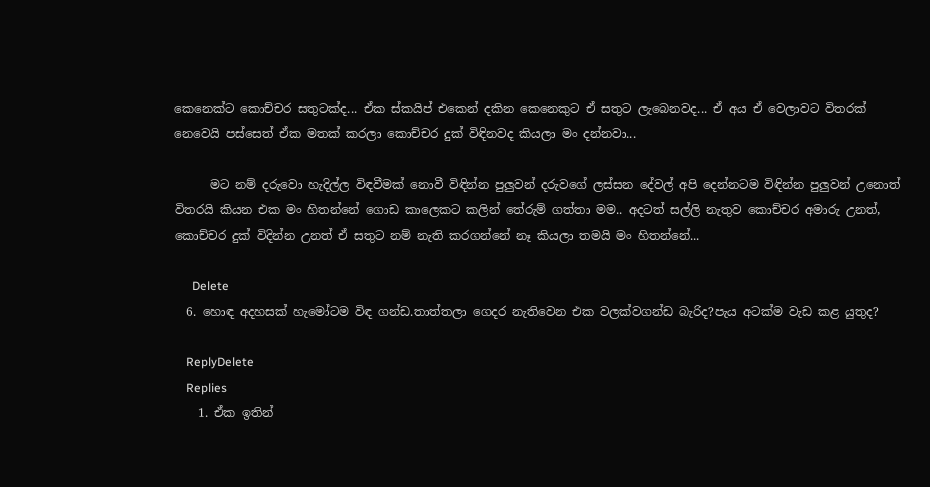කෙනෙක්ට කොච්චර සතුටක්ද... ඒක ස්කයිප් එකෙන් දකින කෙනෙකුට ඒ සතුට ලැබෙනවද... ඒ අය ඒ වෙලාවට විතරක් නෙවෙයි පස්සෙත් ඒක මතක් කරලා කොච්චර දුක් විඳිනවද කියලා මං දන්නවා...

      මට නම් දරුවො හැදිල්ල විඳවීමක් නොවී විඳින්න පුලුවන් දරුවගේ ලස්සන දේවල් අපි දෙන්නටම විඳින්න පුලුවන් උනොත් විතරයි කියන එක මං හිතන්නේ ගොඩ කාලෙකට කලින් තේරුම් ගත්තා මම.. අදටත් සල්ලි නැතුව කොච්චර අමාරු උනත්, කොච්චර දුක් විදින්න උනත් ඒ සතුට නම් නැති කරගන්නේ නෑ කියලා තමයි මං හිතන්නේ...

      Delete
  6. හොඳ අදහසක් හැමෝටම විඳ ගන්ඩ.තාත්තලා ගෙදර නැතිවෙන එක වලක්වගන්ඩ බැරිද?පැය අටක්ම වැඩ කළ යුතුද?

    ReplyDelete
    Replies
    1. ඒක ඉතින්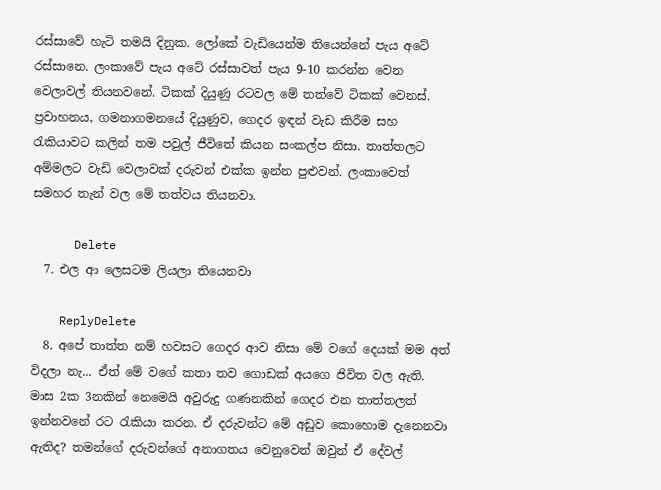රස්සාවේ හැටි තමයි දිනුක. ලෝකේ වැඩියෙන්ම තියෙන්නේ පැය අටේ රස්සානෙ. ලංකාවේ පැය අටේ රස්සාවත් පැය 9-10 කරන්න වෙන වෙලාවල් තියනවනේ. ටිකක් දියුණු රටවල මේ තත්වේ ටිකක් වෙනස්. ප්‍රවාහනය, ගමනාගමනයේ දියුණුව, ගෙදර ඉඳන් වැඩ කිරීම සහ රැකියාවට කලින් තම පවුල් ජීවිතේ කියන සංකල්ප නිසා. තාත්තලට අම්මලට වැඩි වෙලාවක් දරුවන් එක්ක ඉන්න පුළුවන්. ලංකාවෙත් සමහර තැන් වල මේ තත්වය තියනවා.

      Delete
  7. එල ආ ලෙසටම ලියලා තියෙනවා

    ReplyDelete
  8. අපේ තාත්ත නම් හවසට ගෙදර ආව නිසා මේ වගේ දෙයක් මම අත් විදලා නැ... ඒත් මේ වගේ කතා තව ගොඩක් අයගෙ ජිවිත වල ඇති. මාස 2ක 3නකින් නෙමෙයි අවුරුදු ගණනකින් ගෙදර එන තාත්තලත් ඉන්නවනේ රට රැකියා කරන. ඒ දරුවන්ට මේ අඩුව කොහොම දැනෙනවා ඇතිද? තමන්ගේ දරුවන්ගේ අනාගතය වෙනුවෙන් ඔවුන් ඒ දේවල්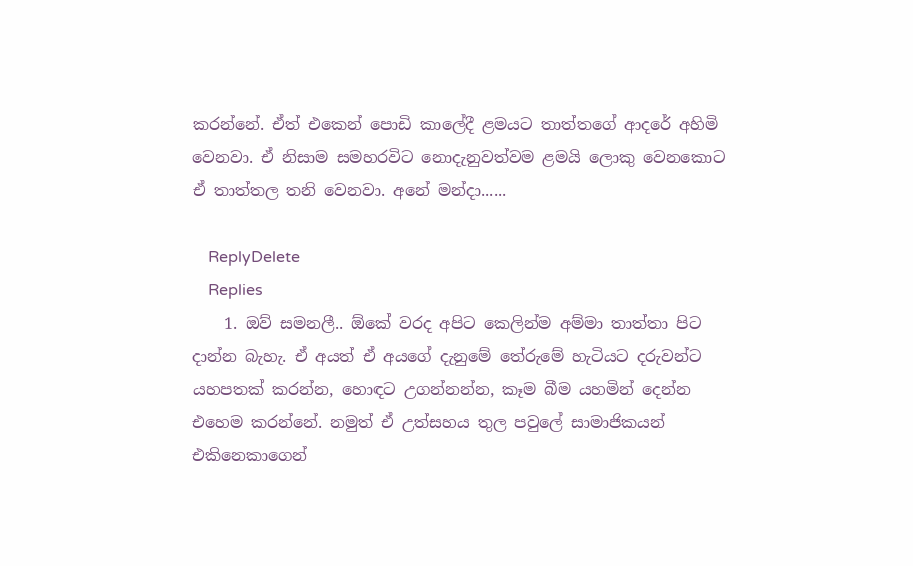කරන්නේ. ඒත් එකෙන් පොඩි කාලේදී ළමයට තාත්තගේ ආදරේ අහිමි වෙනවා. ඒ නිසාම සමහරවිට නොදැනුවත්වම ළමයි ලොකු වෙනකොට ඒ තාත්තල තනි වෙනවා. අනේ මන්දා......

    ReplyDelete
    Replies
    1. ඔව් සමනලී.. ඕකේ වරද අපිට කෙලින්ම අම්මා තාත්තා පිට දාන්න බැහැ. ඒ අයත් ඒ අයගේ දැනුමේ තේරුමේ හැටියට දරුවන්ට යහපතක් කරන්න, හොඳට උගන්නන්න, කෑම බීම යහමින් දෙන්න එහෙම කරන්නේ. නමුත් ඒ උත්සහය තුල පවුලේ සාමාජිකයන් එකිනෙකාගෙන්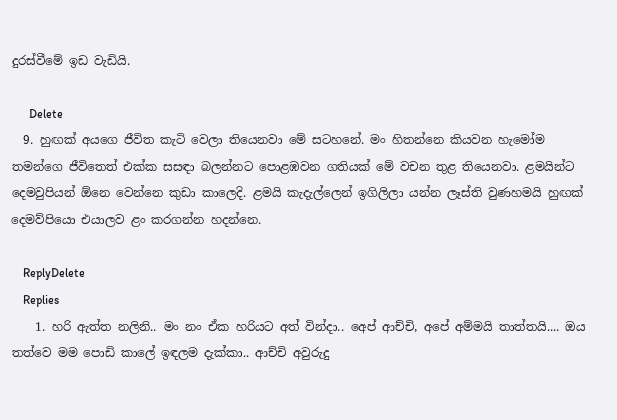දුරස්වීමේ ඉඩ වැඩියි.

      Delete
  9. හුඟක් අයගෙ ජීවිත කැටි වෙලා තියෙනවා මේ සටහනේ. මං හිතන්නෙ කියවන හැමෝම තමන්ගෙ ජීවිතෙත් එක්ක සසඳා බලන්නට පොළඹවන ගතියක් මේ වචන තුළ තියෙනවා. ළමයින්ට දෙමවුපියන් ඕනෙ වෙන්නෙ කුඩා කාලෙදි. ළමයි කැදැල්ලෙන් ඉගිලිලා යන්න ලෑස්ති වුණහමයි හුඟක් දෙමව්පියො එයාලව ළං කරගන්න හදන්නෙ.

    ReplyDelete
    Replies
    1. හරි ඇත්ත නලිනි.. මං නං ඒක හරියට අත් වින්දා.. අ‌ෙප් ආච්චි, අපේ අම්මයි තාත්තයි.... ඔය තත්වෙ මම පොඩි කාලේ ඉඳලම දැක්කා.. ආච්චි අවුරුදු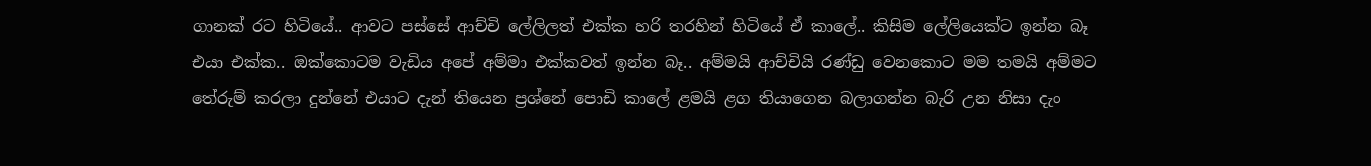ගානක් රට හිටියේ.. ආවට පස්සේ ආච්චි ලේලිලත් එක්ක හරි තරහින් හිටියේ ඒ කාලේ.. කිසිම ලේලියෙක්ට ඉන්න බෑ එයා එක්ක.. ඔක්කොටම වැඩිය අපේ අම්මා එක්කවත් ඉන්න බෑ.. අම්මයි ආච්චියි රණ්ඩු වෙනකොට මම තමයි අම්මට තේරුම් කරලා දුන්නේ එයාට දැන් තියෙන ප්‍රශ්නේ පොඩි කාලේ ළමයි ළග තියාගෙන බලාගන්න බැරි උන නිසා දැං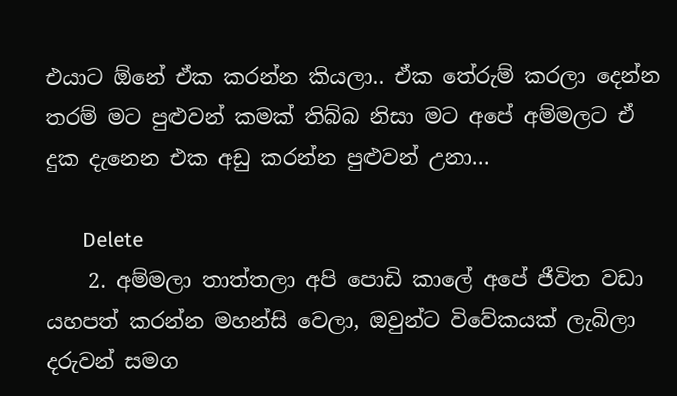එයාට ඕනේ ඒක කරන්න කියලා.. ඒක තේරුම් කරලා දෙන්න තරම් මට පුළුවන් කමක් තිබ්බ නිසා මට අපේ අම්මලට ඒ දුක දැනෙන එක අඩු කරන්න පුළුවන් උනා...

      Delete
    2. අම්මලා තාත්තලා අපි පොඩි කාලේ අපේ ජීවිත වඩා යහපත් කරන්න මහන්සි වෙලා, ඔවුන්ට විවේකයක් ලැබිලා දරුවන් සමග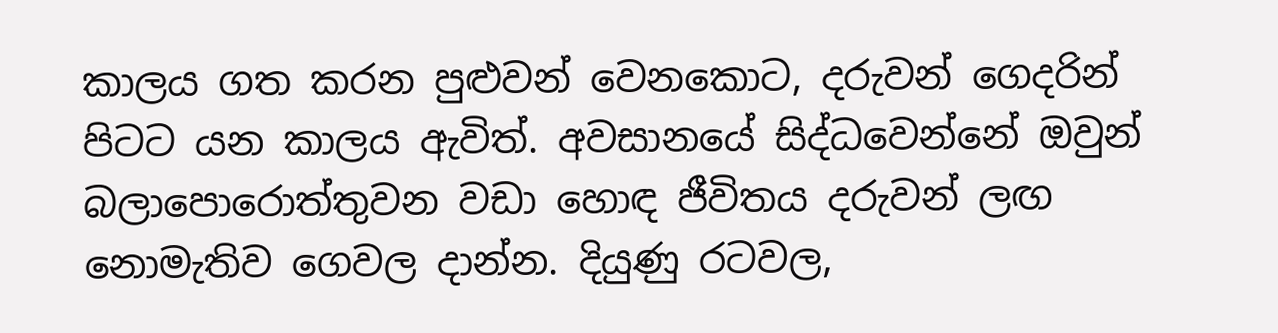කාලය ගත කරන පුළුවන් වෙනකොට, දරුවන් ගෙදරින් පිටට යන කාලය ඇවිත්. අවසානයේ සිද්ධවෙන්නේ ඔවුන් බලාපොරොත්තුවන වඩා හොඳ ජීවිතය දරුවන් ලඟ නොමැතිව ගෙවල දාන්න. දියුණු රටවල,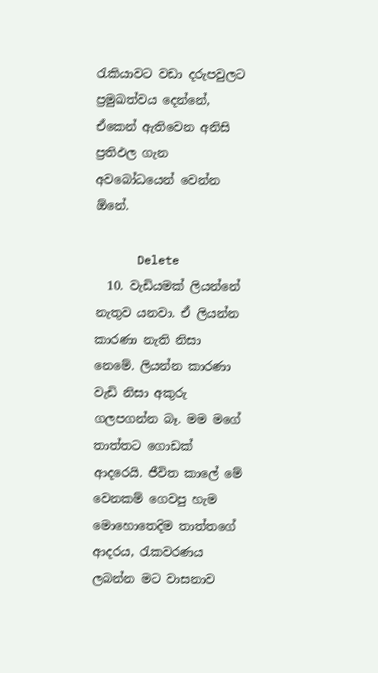රැකියාවට වඩා දරුපවුලට ප්‍රමුඛත්වය දෙන්නේ, ඒකෙන් ඇතිවෙන අනිසි ප්‍රතිඵල ගැන අවබෝධයෙන් වෙන්න ඕනේ.

      Delete
  10. වැඩියමක් ලියන්නේ නැතුව යනවා. ඒ ලියන්න කාරණා නැති නිසා නෙමේ. ලියන්න කාරණා වැඩි නිසා අකුරු ගලපගන්න බෑ. මම මගේ තාත්තට ගොඩක් ආදරෙයි. ජීවිත කාලේ මේ වෙනකම් ගෙවපු හැම මොහොතෙදිම තාත්තගේ ආදරය, රැකවරණය ලබන්න මට වාසනාව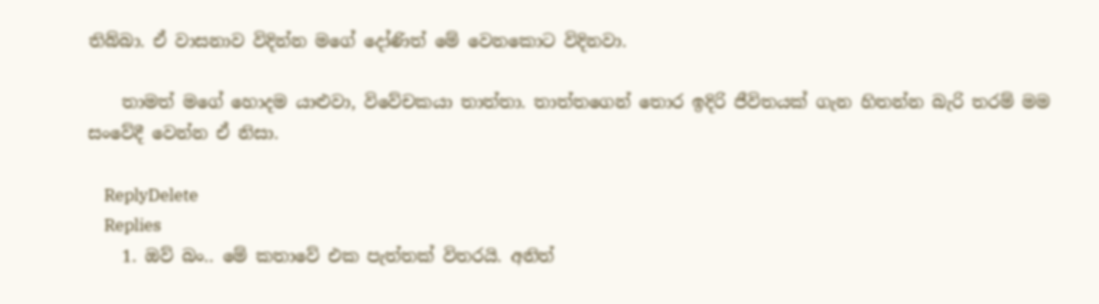තිබ්බා. ඒ වාසනාව විදින්න මගේ දෝණිත් මේ වෙනකොට විදිනවා.

    තාමත් මගේ හොදම යාළුවා, විවේචකයා තාත්තා. තාත්තගෙන් තොර ඉදිරි ජීවිතයක් ගැන හිතන්න බැරි තරම් මම සංවේදී වෙන්න ඒ නිසා.

    ReplyDelete
    Replies
    1. ඔව් බං.. මේ කතාවේ එක පැත්තක් විතරයි. අනිත්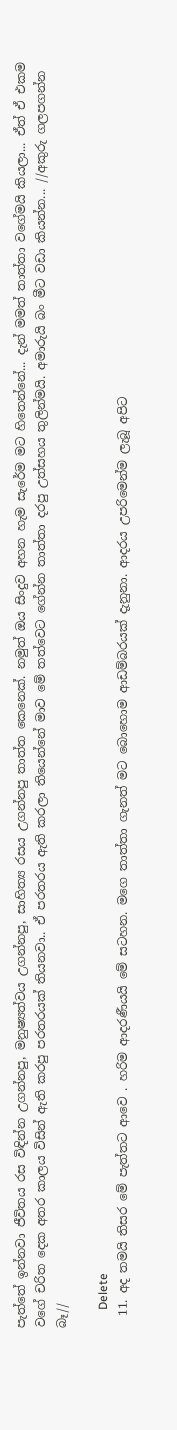පැත්තේ ඉන්නවා ජීවිතය රස විඳින්න උගන්නපු, මනුෂ්‍යත්වය උගන්නපු, සාහිත්‍ය රසය උගන්නපු තාත්ත කෙනෙක්. නමුත් ඔය සිංදුව අහන හැම සැරේම මට හිතෙන්නේ... දැන් මමත් තාත්තා වගේමයි කියලා... ඒත් ඒ එකම වගේ චරිත දෙක අතර කාලය විසින් ඇති කරපු පරතරයක් තියනවා.. ඒ පරතරය ඇති කරලා තියෙන්නේ මාව මේ තත්වෙට ගේන්න තාත්තා දරපු උත්සහය තුලින්මයි. අමාරුයි බං මීට වඩා කියන්න... //අකුරු ගලපගන්න බෑ//

      Delete
  11. අද තමයි තිසර මේ පැත්තට ආවෙ . හරිම ආදරණීයයි මේ සටහන. මගෙ තාත්තා ගැනත් මට බොහොම ආඩම්බරයක් දැනුනා. ආදරය උපරිමෙන්ම ලැබූ අපිට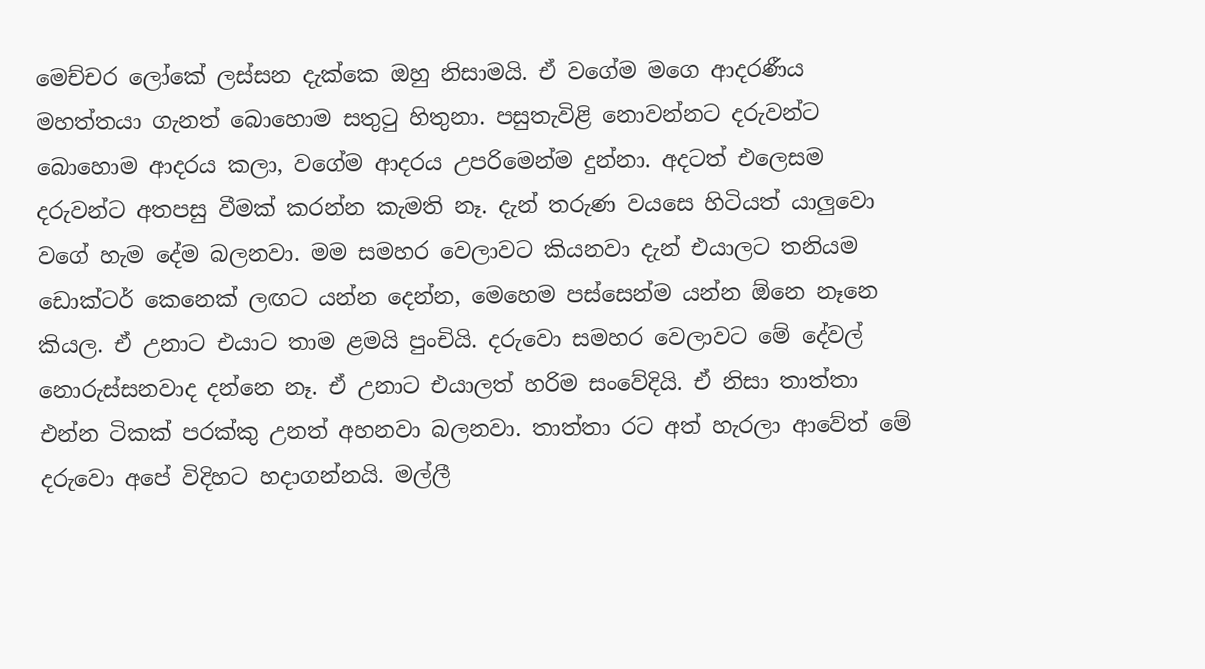මෙච්චර ලෝකේ ලස්සන දැක්කෙ ඔහු නිසාමයි. ඒ වගේම මගෙ ආදරණීය මහත්තයා ගැනත් බොහොම සතුටු හිතුනා. පසුතැවිළි නොවන්නට දරුවන්ට බොහොම ආදරය කලා, වගේම ආදරය උපරිමෙන්ම දුන්නා. අදටත් එලෙසම දරුවන්ට අතපසු වීමක් කරන්න කැමති නෑ. දැන් තරුණ වයසෙ හිටියත් යාලුවො වගේ හැම දේම බලනවා. මම සමහර වෙලාවට කියනවා දැන් එයාලට තනියම ඩොක්ටර් කෙනෙක් ලඟට යන්න දෙන්න, මෙහෙම පස්සෙන්ම යන්න ඕනෙ නෑනෙ කියල. ඒ උනාට එයාට තාම ළමයි පුංචියි. දරුවො සමහර වෙලාවට මේ දේවල් නොරුස්සනවාද දන්නෙ නෑ. ඒ උනාට එයාලත් හරිම සංවේදියි. ඒ නිසා තාත්තා එන්න ටිකක් පරක්කු උනත් අහනවා බලනවා. තාත්තා රට අත් හැරලා ආවේත් මේ දරුවො අපේ විදිහට හදාගන්නයි. මල්ලී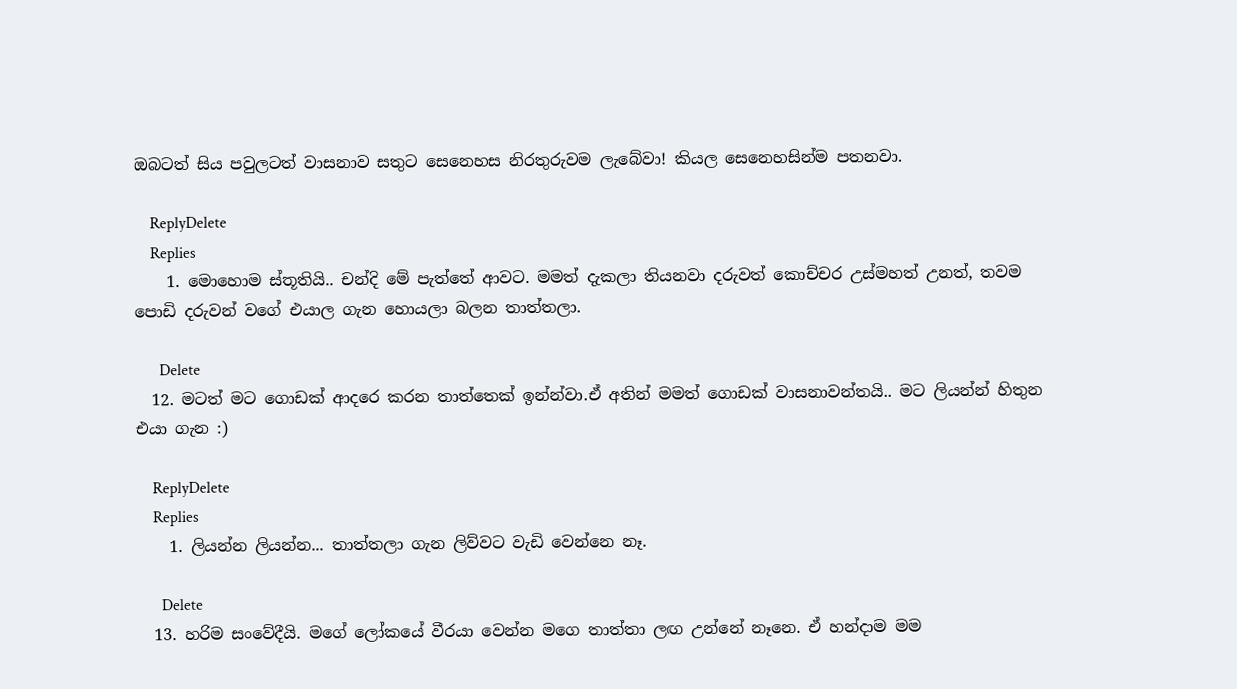ඔබටත් සිය පවුලටත් වාසනාව සතුට සෙනෙහස නිරතුරුවම ලැබේවා! කියල සෙනෙහසින්ම පතනවා.

    ReplyDelete
    Replies
    1. මොහොම ස්තූතියි.. චන්දි මේ පැත්තේ ආවට. මමත් දැකලා තියනවා දරුවත් කොච්චර උස්මහත් උනත්, තවම පොඩි දරුවන් වගේ එයාල ගැන හොයලා බලන තාත්තලා.

      Delete
  12. මටත් මට ගොඩක් ආදරෙ කරන තාත්තෙක් ඉන්න්වා.ඒ අතින් මමත් ගොඩක් වාසනාවන්තයි.. මට ලියන්න් හිතුන එයා ගැන :)

    ReplyDelete
    Replies
    1. ලියන්න ලියන්න... තාත්තලා ගැන ලිව්වට වැඩි වෙන්නෙ නෑ.

      Delete
  13. හරිම සංවේදීයි. මගේ ලෝකයේ වීරයා වෙන්න මගෙ තාත්තා ලඟ උන්නේ නෑනෙ. ඒ හන්දාම මම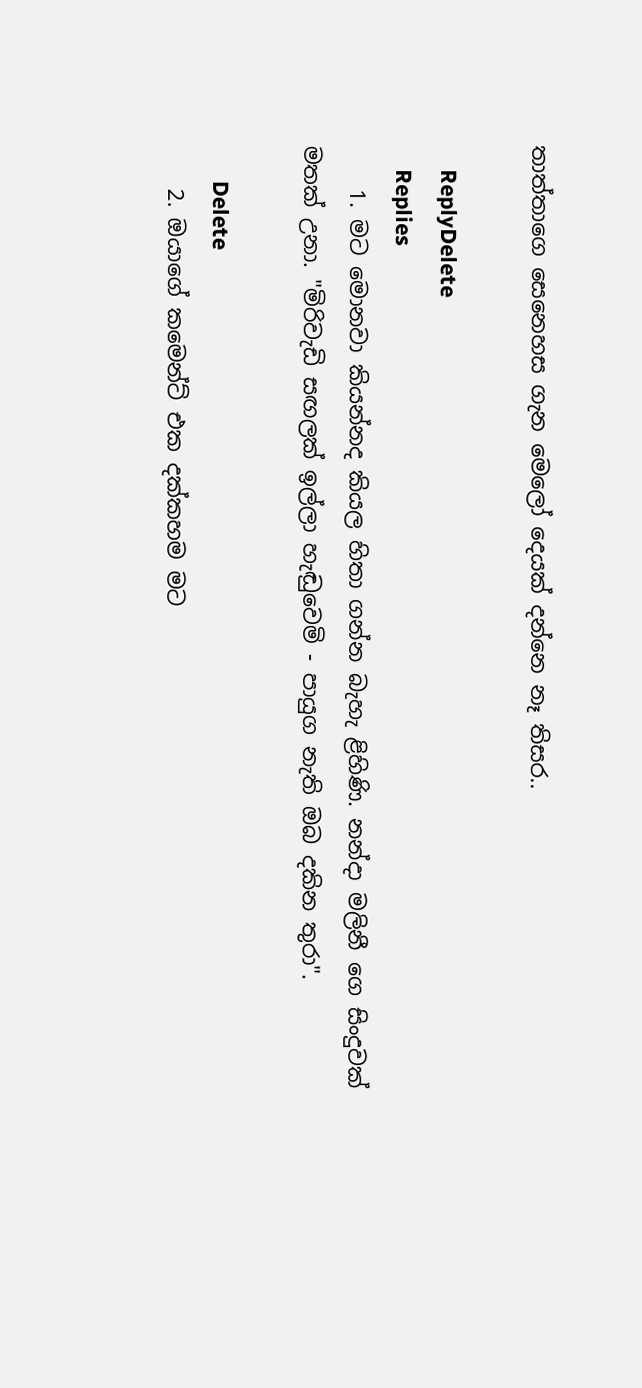තාත්තාගෙ සෙනෙහස ගැන මෙලෝ දෙයක් දන්නෙ නෑ තිසර..

    ReplyDelete
    Replies
    1. මට මොනවා කියන්නද කියල හිතා ගන්න බැහැ ළිහිණි. නන්දා මලිනී ගෙ සිංදුවක් මතක් උනා. "මිරිවැඩි සඟලක් ඉල්ලා හැඬුවෙමි - පායුග නැති ඔබ දකින තුරා".

      Delete
    2. ඔයාගේ කමෙන්ට් එක දක්කහම මට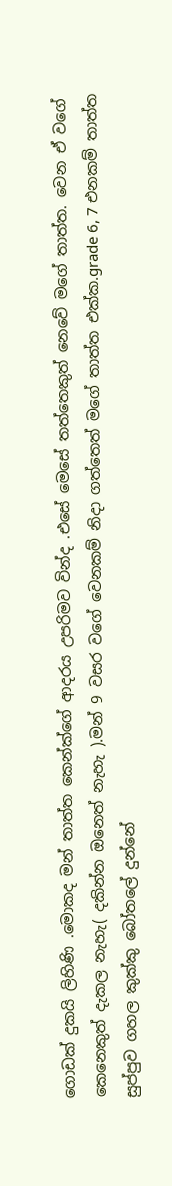ගොඩක් දුකයි ලිහිණි .මොකද මන් තාත්ත කෙන්ක්ගේ ආදරය උපරිමව වින්ද .එසේ මෙසේ තත්තෙකුත් නෙවේ මගේ තාත්ත. වෙන ඒ වගේ කෙනෙකුත් දැකල නැහැ( දකින්න ඔනෙත් නැහැ ).මන් 9 වසර වගේ වෙනකම් නිදා ගත්තෙත් මගේ තාත්ත එක්ක.grade 6, 7 එනකම් තාත්ත සුප්පුව ගහල කුක්කු බෝතලේ දුන්නේ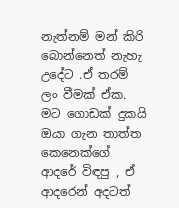නැත්නම් මන් කිරි බොන්නෙත් නැහැ උදේට .ඒ තරම් ලං වීමක් ඒක. මට ගොඩක් දුකයි ඔයා ගැන තාත්ත කෙනෙක්ගේ ආදරේ විඳපු , ඒ ආදරෙන් අදටත්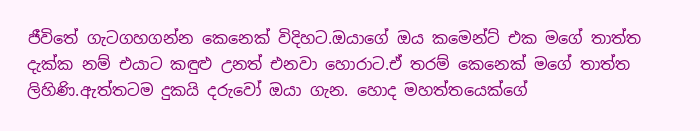ජීවිතේ ගැටගහගන්න කෙනෙක් විදිහට.ඔයාගේ ඔය කමෙන්ට් එක මගේ තාත්ත දැක්ක නම් එයාට කඳුළු උනත් එනවා හොරාට.ඒ තරම් කෙනෙක් මගේ තාත්ත ලිහිණි.ඇත්තටම දුකයි දරුවෝ ඔයා ගැන. හොද මහත්තයෙක්ගේ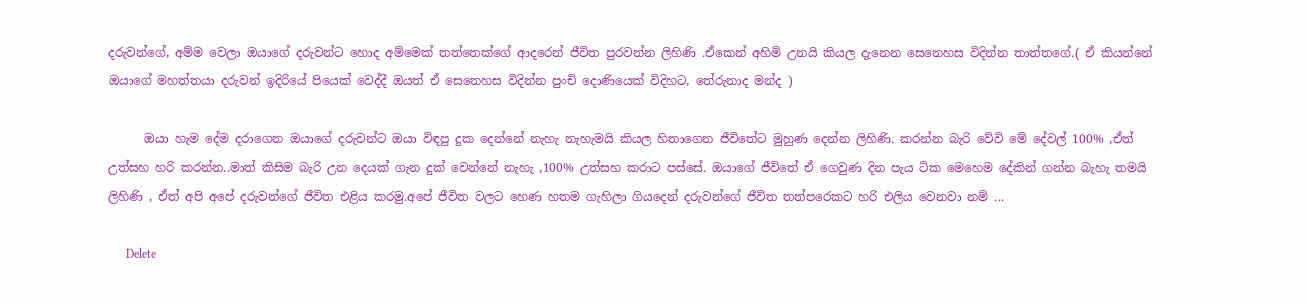දරුවන්ගේ, අම්ම වෙලා ඔයාගේ දරුවන්ට හොද අම්මෙක් තත්තෙක්ගේ ආදරෙන් ජීවිත පුරවන්න ලිහිණි .ඒකෙන් අහිමි උනයි කියල දැනෙන සෙනෙහස විදින්න තාත්තගේ.( ඒ කියන්නේ ඔයාගේ මහත්තයා දරුවන් ඉදිරියේ පියෙක් වෙද්දී ඔයත් ඒ සෙනෙහස විදින්න පුංචි දොණියෙක් විදිහට, තේරුනාද මන්ද )

      ඔයා හැම දේම දරාගෙන ඔයාගේ දරුවන්ට ඔයා විඳපු දුක දෙන්නේ නැහැ නැහැමයි කියල හිතාගෙන ජීවිතේට මුහුණ දෙන්න ලිහිණි. කරන්න බැරි වේවි මේ දේවල් 100% ,ඒත් උත්සහ හරි කරන්න..මාත් කිසිම බැරි උන දෙයක් ගැන දුක් වෙන්නේ නැහැ ,100% උත්සහ කරාට පස්සේ. ඔයාගේ ජීවිතේ ඒ ගෙවුණ දින පැය ටික මෙහෙම දේකින් ගන්න බැහැ තමයි ලිහිණි , ඒත් අපි අපේ දරුවන්ගේ ජීවිත එළිය කරමු.අපේ ජීවිත වලට හෙණ හතම ගැහිලා ගියදෙන් දරුවන්ගේ ජීවිත තත්පරෙකට හරි එලිය වෙනවා නම් ...

      Delete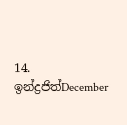14. ඉන්ද්‍රජිත්December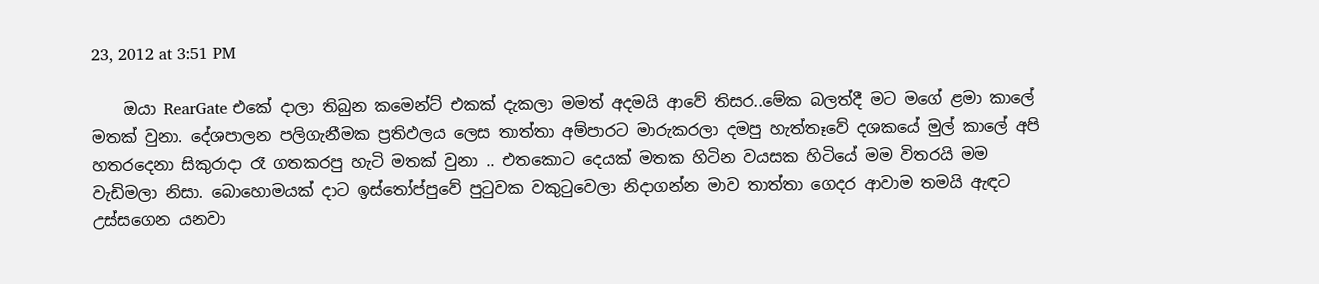23, 2012 at 3:51 PM

    ඔයා RearGate එකේ දාලා තිබුන කමෙන්ට් එකක් දැකලා මමත් අදමයි ආවේ තිසර..මේක බලත්දී මට මගේ ළමා කාලේ මතක් වුනා. දේශපාලන පලිගැනීමක ප්‍රතිඵලය ලෙස තාත්තා අම්පාරට මාරුකරලා දමපු හැත්තෑවේ දශකයේ මුල් කාලේ අපි හතරදෙනා සිකුරාදා රෑ ගතකරපු හැටි මතක් වුනා .. එතකොට දෙයක් මතක හිටින වයසක හිටියේ මම විතරයි මම වැඩිමලා නිසා. බොහොමයක් දාට ඉස්තෝප්පුවේ පුටුවක වකුටුවෙලා නිදාගන්න මාව තාත්තා ගෙදර ආවාම තමයි ඇඳට උස්සගෙන යනවා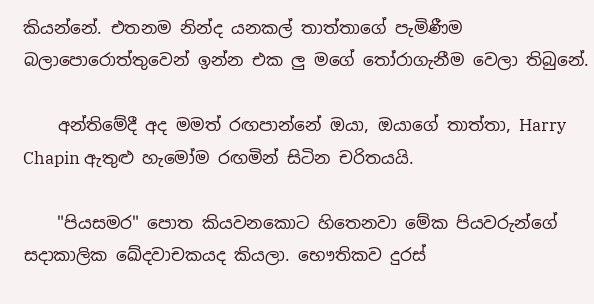කියන්නේ. එතනම නින්ද යනකල් තාත්තාගේ පැමිණීම බලාපොරොත්තුවෙන් ඉන්න එක ලු මගේ තෝරාගැනීම වෙලා තිබුනේ.

    අන්තිමේදී අද මමත් රඟපාන්නේ ඔයා, ඔයාගේ තාත්තා, Harry Chapin ඇතුළු හැමෝම රඟමින් සිටින චරිතයයි.

    "පියසමර" පොත කියවනකොට හිතෙනවා මේක පියවරුන්ගේ සදාකාලික ඛේදවාචකයද කියලා. භෞතිකව දුරස්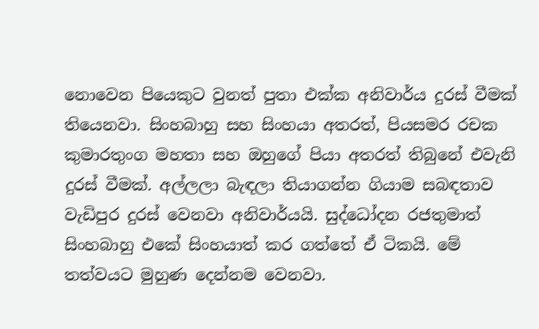නොවෙන පියෙකුට වුනත් පුතා එක්ක අනිවාර්ය දුරස් වීමක් තියෙනවා. සිංහබාහු සහ සිංහයා අතරත්, පියසමර රචක කුමාරතුංග මහතා සහ ඔහුගේ පියා අතරත් තිබුනේ එවැනි දුරස් වීමක්. අල්ලලා බැඳලා තියාගන්න ගියාම සබඳතාව වැඩිපුර දුරස් වෙනවා අනිවාර්යයි. සුද්ධෝදන රජතුමාත් සිංහබාහු එකේ සිංහයාත් කර ගත්තේ ඒ ටිකයි. මේ තත්වයට මුහුණ දෙන්නම වෙනවා.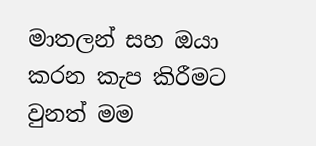මාතලන් සහ ඔයා කරන කැප කිරීමට වුනත් මම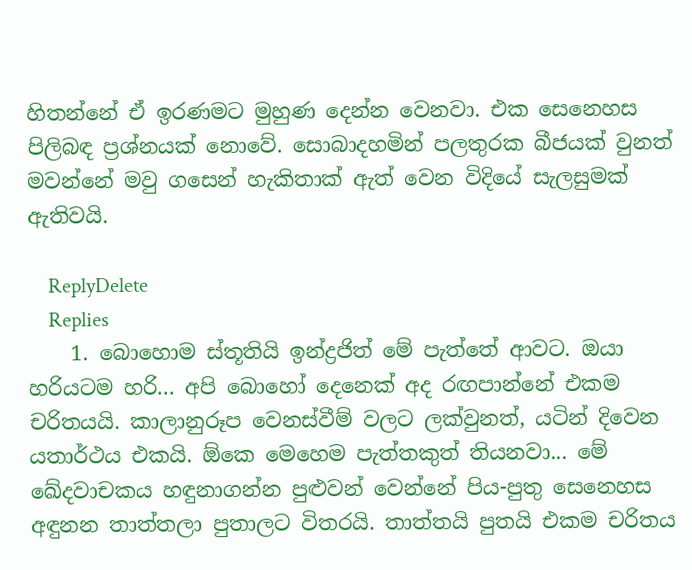හිතන්නේ ඒ ඉරණමට මුහුණ දෙන්න වෙනවා. එක සෙනෙහස පිලිබඳ ප්‍රශ්නයක් නොවේ. සොබාදහමින් පලතුරක බීජයක් වුනත් මවන්නේ මවු ගසෙන් හැකිතාක් ඇත් වෙන විදියේ සැලසුමක් ඇතිවයි.

    ReplyDelete
    Replies
    1. බොහොම ස්තූතියි ඉන්ද්‍රජිත් මේ පැත්තේ ආවට. ඔයා හරියටම හරි... අපි බොහෝ දෙනෙක් අද රඟපාන්නේ එකම චරිතයයි. කාලානුරූප වෙනස්වීම් වලට ලක්වුනත්, යටින් දිවෙන යතාර්ථය එකයි. ඕකෙ මෙහෙම පැත්තකුත් තියනවා... මේ ඛේදවාචකය හඳුනාගන්න පුළුවන් වෙන්නේ පිය-පුතු සෙනෙහස අඳුනන තාත්තලා පුතාලට විතරයි. තාත්තයි පුතයි එකම චරිතය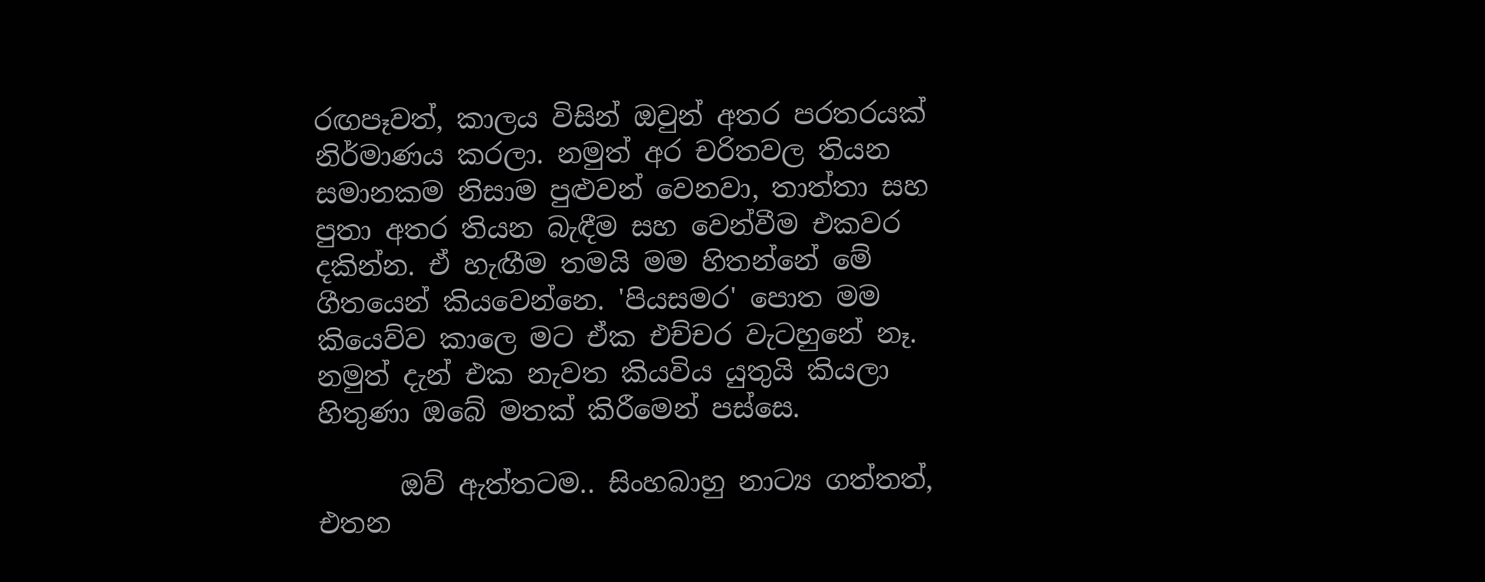රඟපෑවත්, කාලය විසින් ඔවුන් අතර පරතරයක් නිර්මාණය කරලා. නමුත් අර චරිතවල තියන සමානකම නිසාම පුළුවන් වෙනවා, තාත්තා සහ පුතා අතර තියන බැඳීම සහ වෙන්වීම එකවර දකින්න. ඒ හැඟීම තමයි මම හිතන්නේ මේ ගීතයෙන් කියවෙන්නෙ. 'පියසමර' පොත මම කියෙව්ව කාලෙ මට ඒක එච්චර වැටහුනේ නෑ. නමුත් දැන් එක නැවත කියවිය යුතුයි කියලා හිතුණා ඔබේ මතක් කිරීමෙන් පස්සෙ.

      ඔව් ඇත්තටම.. සිංහබාහු නාට්‍ය ගත්තත්, එතන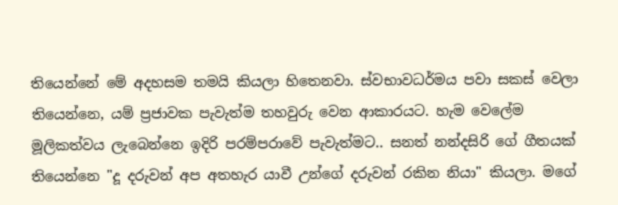තියෙන්නේ මේ අදහසම තමයි කියලා හිතෙනවා. ස්වභාවධර්මය පවා සකස් වෙලා තියෙන්නෙ, යම් ප්‍රජාවක පැවැත්ම තහවුරු වෙන ආකාරයට. හැම වෙලේම මූලිකත්වය ලැබෙන්නෙ ඉදිරි පරම්පරාවේ පැවැත්මට.. සනත් නන්දසිරි ගේ ගීතයක් තියෙන්නෙ "දූ දරුවන් අප අතහැර යාවී උන්ගේ දරුවන් රකින නියා" කියලා. මගේ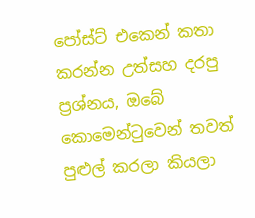පෝස්ට් එකෙන් කතා කරන්න උත්සහ දරපු ප්‍රශ්නය, ඔබේ කොමෙන්ටුවෙන් තවත් පුළුල් කරලා කියලා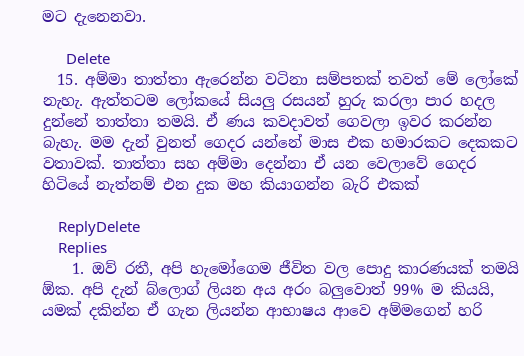මට දැනෙනවා.

      Delete
  15. අම්මා තාත්තා ඇරෙන්න වටිනා සම්පතක් තවත් මේ ලෝකේ නැහැ. ඇත්තටම ලෝකයේ සියලු රසයන් හුරු කරලා පාර හදල දුන්නේ තාත්තා තමයි. ඒ ණය කවදාවත් ගෙවලා ඉවර කරන්න බැහැ. මම දැන් වුනත් ගෙදර යන්නේ මාස එක හමාරකට දෙකකට වතාවක්. තාත්තා සහ අම්මා දෙන්නා ඒ යන වෙලාවේ ගෙදර හිටියේ නැත්නම් එන දුක මහ කියාගන්න බැරි එකක්

    ReplyDelete
    Replies
    1. ඔව් රතී, අපි හැමෝගෙම ජීවිත වල පොදු කාරණයක් තමයි ඕක. අපි දැන් බ්ලොග් ලියන අය අරං බලුවොත් 99% ම කියයි, යමක් දකින්න ඒ ගැන ලියන්න ආභාෂය ආවෙ අම්මගෙන් හරි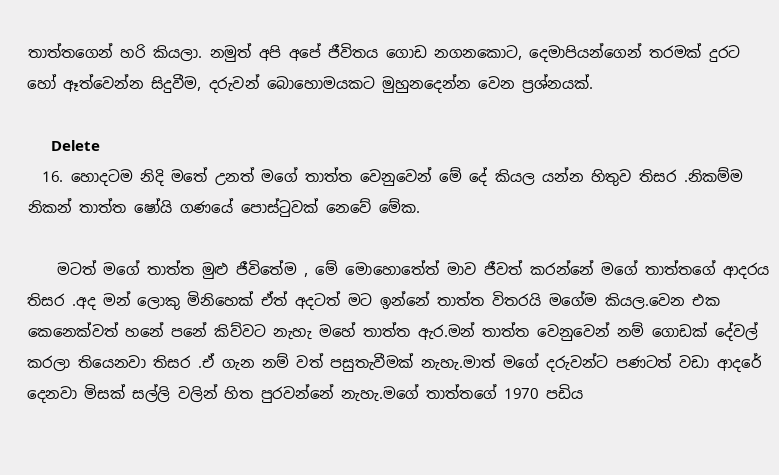තාත්තගෙන් හරි කියලා. නමුත් අපි අපේ ජීවිතය ගොඩ නගනකොට, දෙමාපියන්ගෙන් තරමක් දුරට හෝ ඈත්වෙන්න සිදුවීම, දරුවන් බොහොමයකට මුහුනදෙන්න වෙන ප්‍රශ්නයක්.

      Delete
  16. හොදටම නිදි මතේ උනත් මගේ තාත්ත වෙනුවෙන් මේ දේ කියල යන්න හිතුව තිසර .නිකම්ම නිකන් තාත්ත ෂෝයි ගණයේ පොස්ටුවක් නෙවේ මේක.

    මටත් මගේ තාත්ත මුළු ජීවිතේම , මේ මොහොතේත් මාව ජීවත් කරන්නේ මගේ තාත්තගේ ආදරය තිසර .අද මන් ලොකු මිනිහෙක් ඒත් අදටත් මට ඉන්නේ තාත්ත විතරයි මගේම කියල.වෙන එක කෙනෙක්වත් හනේ පනේ කිව්වට නැහැ මහේ තාත්ත ඇර.මන් තාත්ත වෙනුවෙන් නම් ගොඩක් දේවල් කරලා තියෙනවා තිසර .ඒ ගැන නම් වත් පසුතැවීමක් නැහැ.මාත් මගේ දරුවන්ට පණටත් වඩා ආදරේ දෙනවා මිසක් සල්ලි වලින් හිත පුරවන්නේ නැහැ.මගේ තාත්තගේ 1970 පඩිය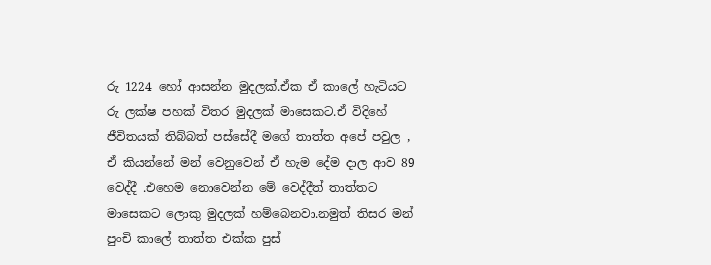රු 1224 හෝ ආසන්න මුදලක්.ඒක ඒ කාලේ හැටියට රු ලක්ෂ පහක් විතර මුදලක් මාසෙකට.ඒ විදිහේ ජීවිතයක් තිබ්බත් පස්සේදී මගේ තාත්ත අපේ පවුල , ඒ කියන්නේ මන් වෙනුවෙන් ඒ හැම දේම දාල ආව 89 වෙද්දී .එහෙම නොවෙන්න මේ වෙද්දීත් තාත්තට මාසෙකට ලොකු මුදලක් හම්බෙනවා.නමුත් තිසර මන් පුංචි කාලේ තාත්ත එක්ක පුස්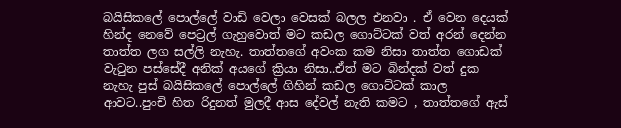බයිසිකලේ පොල්ලේ වාඩි වෙලා වෙසක් බලල එනවා . ඒ වෙන දෙයක් හින්ද නෙවේ පෙට්‍රල් ගැහුවොත් මට කඩල ගොට්ටක් වත් අරන් දෙන්න තාත්ත ලග සල්ලි නැහැ. තාත්තගේ අවංක කම නිසා තාත්ත ගොඩක් වැටුන පස්සේදී අනික් අයගේ ක්‍රියා නිසා..ඒත් මට බින්දක් වත් දුක නැහැ පුස් බයිසිකලේ පොල්ලේ ගිහින් කඩල ගොට්ටක් කාල ආවට..පුංචි හිත රිදුනත් මුලදී ආස දේවල් නැති කමට , තාත්තගේ ඇස්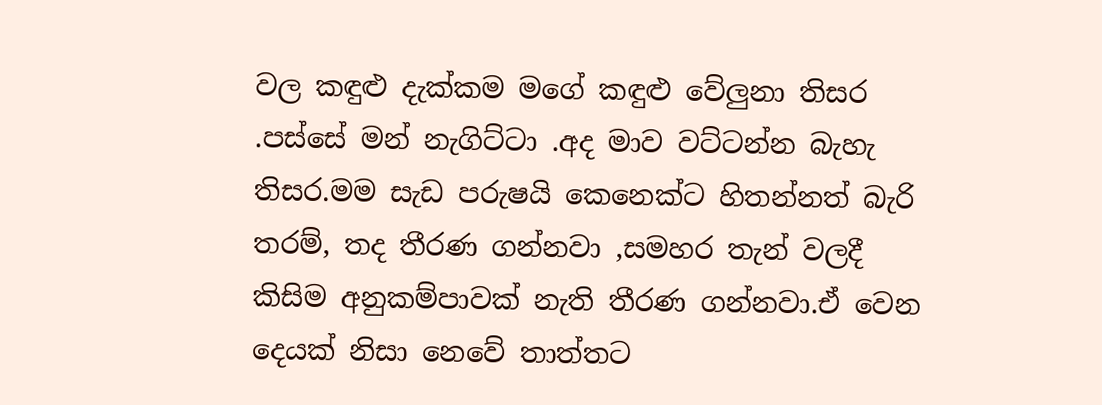වල කඳුළු දැක්කම මගේ කඳුළු වේලුනා තිසර .පස්සේ මන් නැගිට්ටා .අද මාව වට්ටන්න බැහැ තිසර.මම සැඩ පරුෂයි කෙනෙක්ට හිතන්නත් බැරි තරම්, තද තීරණ ගන්නවා ,සමහර තැන් වලදී කිසිම අනුකම්පාවක් නැති තීරණ ගන්නවා.ඒ වෙන දෙයක් නිසා නෙවේ තාත්තට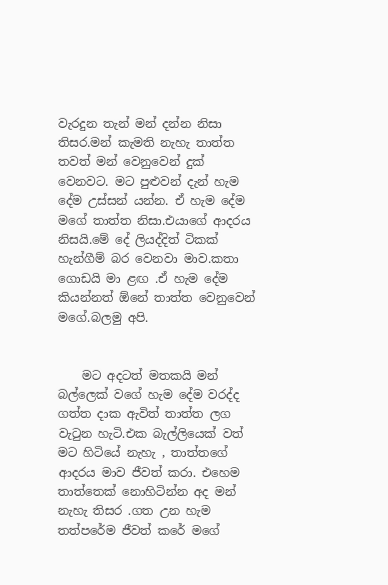වැරදුන තැන් මන් දන්න නිසා තිසර.මන් කැමති නැහැ තාත්ත තවත් මන් වෙනුවෙන් දුක් වෙනවට. මට පුළුවන් දැන් හැම දේම උස්සන් යන්න. ඒ හැම දේම මගේ තාත්ත නිසා.එයාගේ ආදරය නිසයි.මේ දේ ලියද්දිත් ටිකක් හැන්ගීම් බර වෙනවා මාව.කතා ගොඩයි මා ළඟ .ඒ හැම දේම කියන්නත් ඕනේ තාත්ත වෙනුවෙන් මගේ.බලමු අපි.


    මට අදටත් මතකයි මන් බල්ලෙක් වගේ හැම දේම වරද්ද ගත්ත දාක ඇවිත් තාත්ත ලග වැටුන හැටි.එක බැල්ලියෙක් වත් මට හිටියේ නැහැ , තාත්තගේ ආදරය මාව ජීවත් කරා. එහෙම තාත්තෙක් නොහිටින්න අද මන් නැහැ තිසර .ගත උන හැම තත්පරේම ජීවත් කරේ මගේ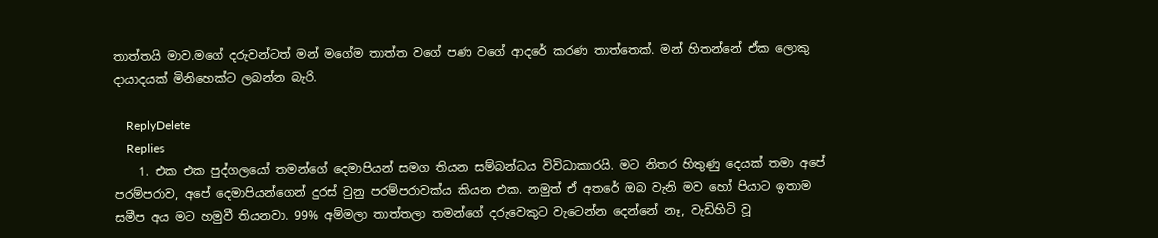තාත්තයි මාව.මගේ දරුවන්ටත් මන් මගේම තාත්ත වගේ පණ වගේ ආදරේ කරණ තාත්තෙක්. මන් හිතන්නේ ඒක ලොකු දායාදයක් මිනිහෙක්ට ලබන්න බැරි.

    ReplyDelete
    Replies
    1. එක එක පුද්ගලයෝ තමන්ගේ දෙමාපියන් සමග තියන සම්බන්ධය විවිධාකාරයි. මට නිතර හිතුණු දෙයක් තමා අපේ පරම්පරාව, අපේ දෙමාපියන්ගෙන් දුරස් වුනු පරම්පරාවක්ය කියන එක. නමුත් ඒ අතරේ ඔබ වැනි මව හෝ පියාට ඉතාම සමීප අය මට හමුවී තියනවා. 99% අම්මලා තාත්තලා තමන්ගේ දරුවෙකුට වැටෙන්න දෙන්නේ නෑ, වැඩිහිටි වූ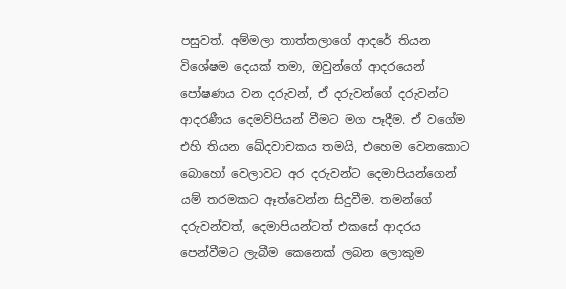පසුවත්. අම්මලා තාත්තලාගේ ආදරේ තියන විශේෂම දෙයක් තමා, ඔවුන්ගේ ආදරයෙන් පෝෂණය වන දරුවන්, ඒ දරුවන්ගේ දරුවන්ට ආදරණීය දෙමව්පියන් වීමට මග පෑදීම. ඒ වගේම එහි තියන ඛේදවාචකය තමයි, එහෙම වෙනකොට බොහෝ වෙලාවට අර දරුවන්ට දෙමාපියන්ගෙන් යම් තරමකට ඈත්වෙන්න සිදුවීම. තමන්ගේ දරුවන්වත්, දෙමාපියන්ටත් එකසේ ආදරය පෙන්වීමට ලැබීම කෙනෙක් ලබන ලොකුම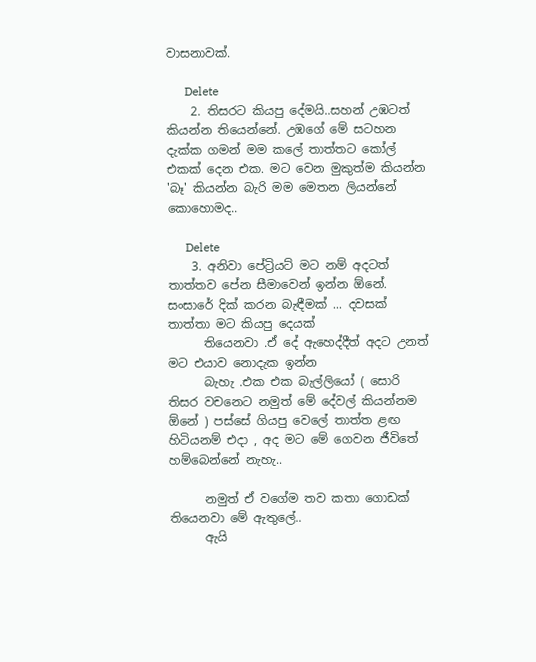වාසනාවක්.

      Delete
    2. තිසරට කියපු දේමයි..සහන් උඹටත් කියන්න තියෙන්නේ. උඹගේ මේ සටහන දැක්ක ගමන් මම කලේ තාත්තට කෝල් එකක් දෙන එක. මට වෙන මුකුත්ම කියන්න 'බෑ' කියන්න බැරි මම මෙතන ලියන්නේ කොහොමද..

      Delete
    3. අනිවා පේට්‍රියට් මට නම් අදටත් තාත්තව පේන සීමාවෙන් ඉන්න ඕනේ. සංසාරේ දික් කරන බැඳීමක් ... දවසක් තාත්තා මට කියපු දෙයක්
      තියෙනවා .ඒ දේ ඇහෙද්දීත් අදට උනත් මට එයාව නොදැක ඉන්න
      බැහැ .එක එක බැල්ලියෝ ( සොරි තිසර වචනෙට නමුත් මේ දේවල් කියන්නම ඕනේ ) පස්සේ ගියපු වෙලේ තාත්ත ළඟ හිටියනම් එදා , අද මට මේ ගෙවන ජීවිතේ හම්බෙන්නේ නැහැ..

      නමුත් ඒ වගේම තව කතා ගොඩක් තියෙනවා මේ ඇතුලේ..
      ඇයි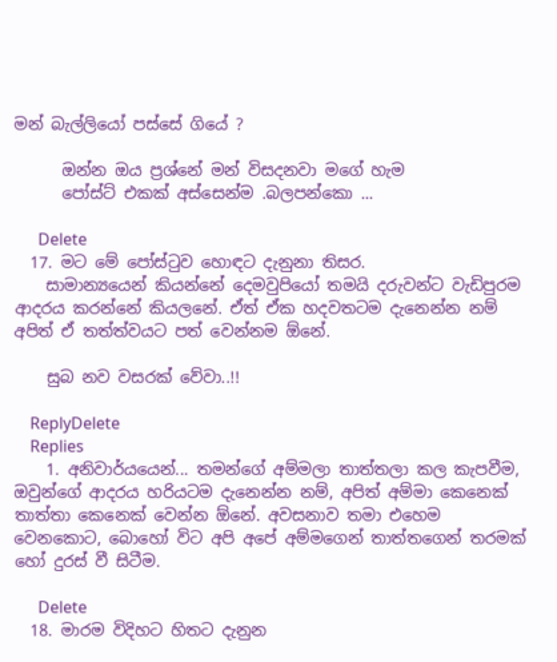මන් බැල්ලියෝ පස්සේ ගියේ ?

      ඔන්න ඔය ප්‍රශ්නේ මන් විසදනවා මගේ හැම
      පෝස්ට් එකක් අස්සෙන්ම .බලපන්කො ...

      Delete
  17. මට මේ පෝස්ටුව හොඳට දැනුනා තිසර.
    සාමාන්‍යයෙන් කියන්නේ දෙමවුපියෝ තමයි දරුවන්ට වැඩිපුරම ආදරය කරන්නේ කියලනේ. ඒත් ඒක හදවතටම දැනෙන්න නම් අපිත් ඒ තත්ත්වයට පත් වෙන්නම ඕනේ.

    සුබ නව වසරක් වේවා..!!

    ReplyDelete
    Replies
    1. අනිවාර්යයෙන්... තමන්ගේ අම්මලා තාත්තලා කල කැපවීම, ඔවුන්ගේ ආදරය හරියටම දැනෙන්න නම්, අපිත් අම්මා කෙනෙක් තාත්තා කෙනෙක් වෙන්න ඕනේ. අවසනාව තමා එහෙම වෙනකොට, බොහෝ විට අපි අපේ අම්මගෙන් තාත්තගෙන් තරමක් හෝ දුරස් වී සිටීම.

      Delete
  18. මාරම විදිහට හිතට දැනුන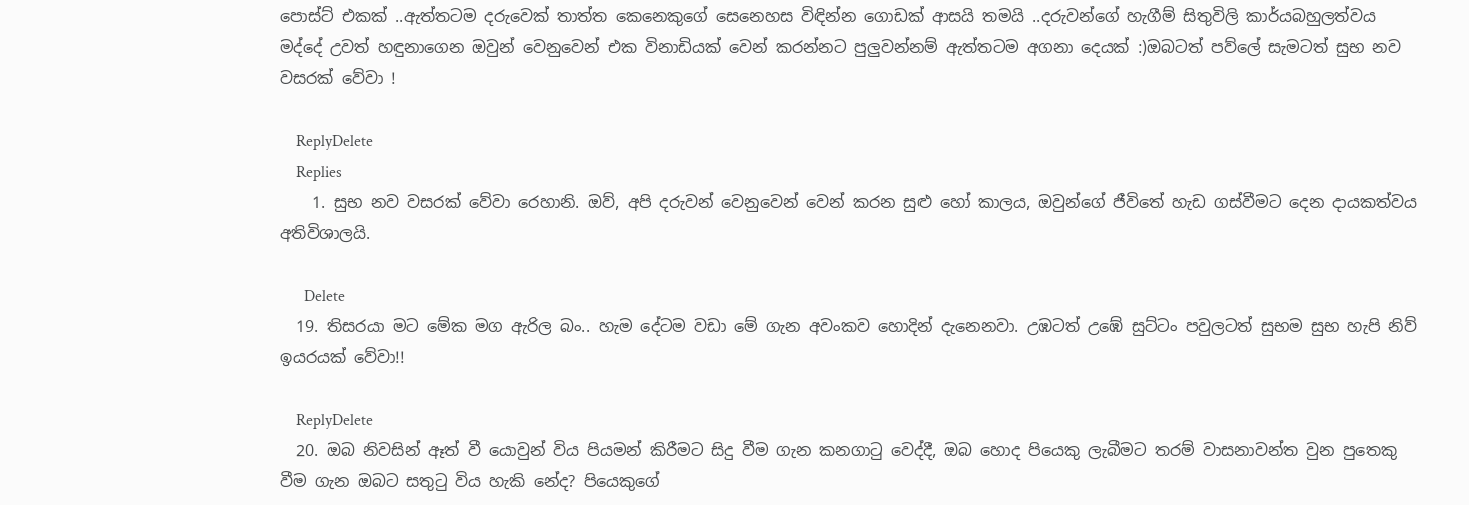පොස්ට් එකක් ..ඇත්තටම දරුවෙක් තාත්ත කෙනෙකුගේ සෙනෙහස විඳින්න ගොඩක් ආසයි තමයි ..දරුවන්ගේ හැගීම් සිතුවිලි කාර්යබහුලත්වය මද්දේ උවත් හඳුනාගෙන ඔවුන් වෙනුවෙන් එක විනාඩියක් වෙන් කරන්නට පුලුවන්නම් ඇත්තටම අගනා දෙයක් :)ඔබටත් පව්ලේ සැමටත් සුභ නව වසරක් වේවා !

    ReplyDelete
    Replies
    1. සුභ නව වසරක් වේවා රෙහානි. ඔව්, අපි දරුවන් වෙනුවෙන් වෙන් කරන සුළු හෝ කාලය, ඔවුන්ගේ ජීවිතේ හැඩ ගස්වීමට දෙන දායකත්වය අතිවිශාලයි.

      Delete
  19. තිසරයා මට මේක මග ඇරිල බං.. හැම දේටම වඩා මේ ගැන අවංකව හොදින් දැනෙනවා. උඹටත් උඹේ සුට්ටං පවුලටත් සුභම සුභ හැපි නිව් ඉයරයක් වේවා!!

    ReplyDelete
  20. ඔබ නිවසින් ඈත් වී යොවුන් විය පියමන් කිරීමට සිදු වීම ගැන කනගාටු වෙද්දී, ඔබ හොද පියෙකු ලැබීමට තරම් වාසනාවන්ත වුන පුතෙකු වීම ගැන ඔබට සතුටු විය හැකි නේද? පියෙකුගේ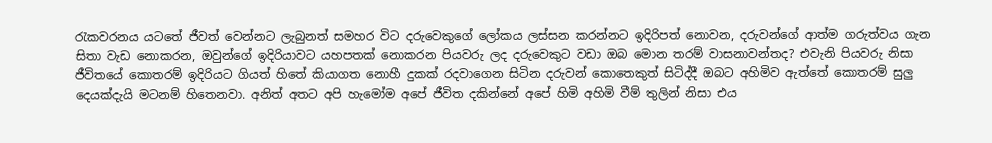රැකවරනය යටතේ ජීවත් වෙන්නට ලැබුනත් සමහර විට දරුවෙකුගේ ලෝකය ලස්සන කරන්නට ඉදිරිපත් නොවන, දරුවන්ගේ ආත්ම ගරුත්වය ගැන සිතා වැඩ නොකරන, ඔවුන්ගේ ඉදිරියාවට යහපතක් නොකරන පියවරු ලද දරුවෙකුට වඩා ඔබ මොන තරම් වාසනාවන්තද? එවැනි පියවරු නිසා ජීවිතයේ කොතරම් ඉදිරියට ගියත් හිතේ කියාගත නොහී දුකක් රදවාගෙන සිටින දරුවන් කොතෙකුත් සිටිද්දී ඔබට අහිමිව ඇත්තේ කොතරම් සුලු දෙයක්දැයි මටනම් හිතෙනවා. අනිත් අතට අපි හැමෝම අපේ ජීවිත දකින්නේ අපේ හිමි අහිමි වීම් තුලින් නිසා එය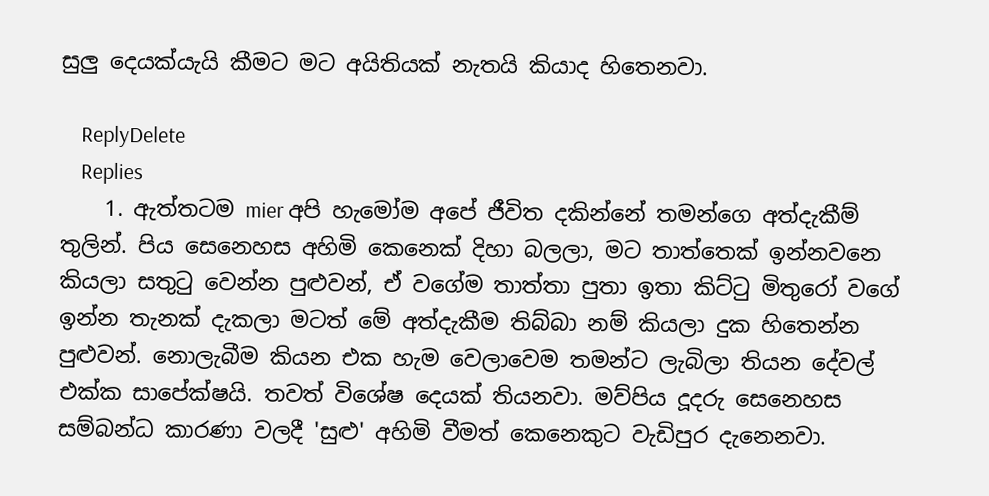සුලු දෙයක්යැයි කීමට මට අයිතියක් නැතයි කියාද හිතෙනවා.

    ReplyDelete
    Replies
    1. ඇත්තටම mier අපි හැමෝම අපේ ජීවිත දකින්නේ තමන්ගෙ අත්දැකීම් තුලින්. පිය සෙනෙහස අහිමි කෙනෙක් දිහා බලලා, මට තාත්තෙක් ඉන්නවනෙ කියලා සතුටු වෙන්න පුළුවන්, ඒ වගේම තාත්තා පුතා ඉතා කිට්ටු මිතුරෝ වගේ ඉන්න තැනක් දැකලා මටත් මේ අත්දැකීම තිබ්බා නම් කියලා දුක හිතෙන්න පුළුවන්. නොලැබීම කියන එක හැම වෙලාවෙම තමන්ට ලැබිලා තියන දේවල් එක්ක සාපේක්ෂයි. තවත් විශේෂ දෙයක් තියනවා. මව්පිය දූදරු සෙනෙහස සම්බන්ධ කාරණා වලදී 'සුළු' අහිමි වීමත් කෙනෙකුට වැඩිපුර දැනෙනවා.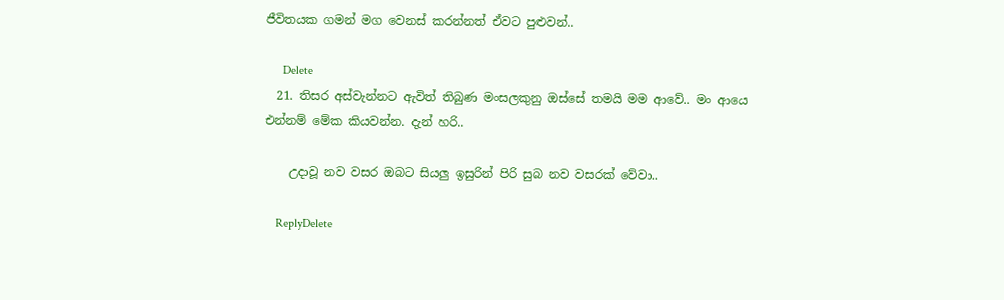ජීවිතයක ගමන් මග වෙනස් කරන්නත් ඒවට පුළුවන්..

      Delete
  21. තිසර අස්වැන්නට ඇවිත් තිබුණ මංසලකුනු ඔස්සේ තමයි මම ආවේ.. මං ආයෙ එන්නම් මේක කියවන්න. දැන් හරි..

    උදාවූ නව වසර ඔබට සියලු ඉසුරින් පිරි සුබ නව වසරක් වේවා..

    ReplyDelete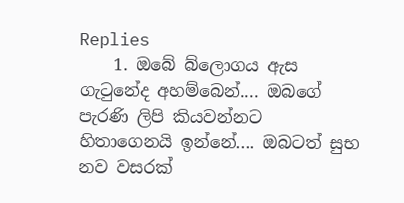Replies
    1. ඔබේ බ්ලොගය ඇස ගැටුනේද අහම්බෙන්.... ඔබගේ පැරණි ලිපි කියවන්නට හිතාගෙනයි ඉන්නේ.... ඔබටත් සුභ නව වසරක්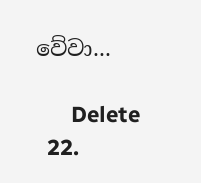වේවා...

      Delete
  22.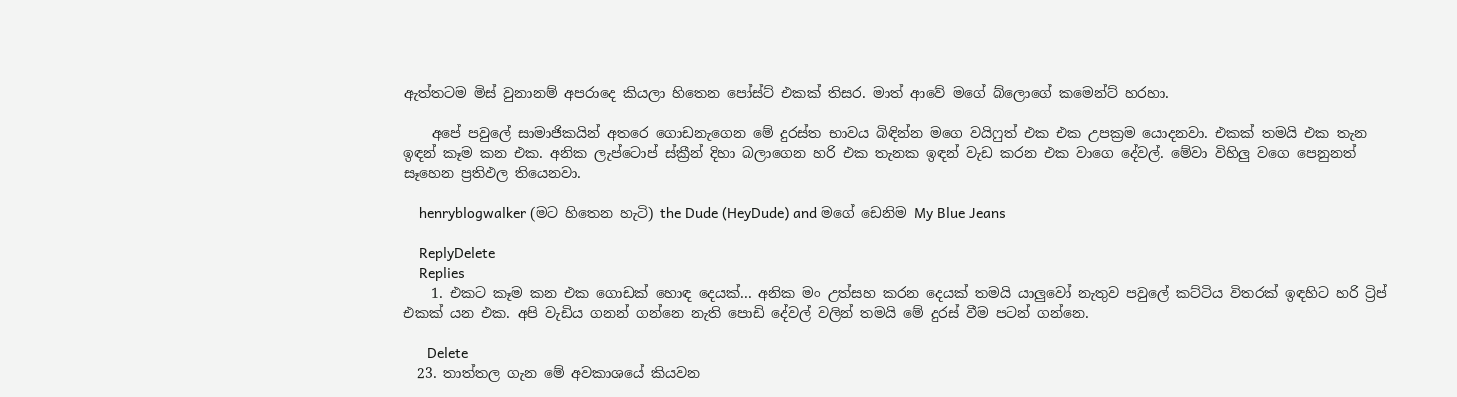ඇත්තටම මිස් වුනානම් අපරාදෙ කියලා හිතෙන පෝස්ට් එකක් තිසර. මාත් ආවේ මගේ බ්ලොගේ කමෙන්ට් හරහා.

    අපේ පවුලේ සාමාජිකයින් අතරෙ ගොඩනැගෙන මේ දුරස්ත භාවය බිඳින්න මගෙ වයිෆුත් එක එක උපක්‍රම යොදනවා. එකක් තමයි එක තැන ඉඳන් කෑම කන එක. අනික ලැප්ටොප් ස්ක්‍රීන් දිහා බලාගෙන හරි එක තැනක ඉඳන් වැඩ කරන එක වාගෙ දේවල්. මේවා විහිලු වගෙ පෙනුනත් සෑහෙන ප්‍රතිඵල තියෙනවා.

    henryblogwalker (මට හිතෙන හැටි) the Dude (HeyDude) and මගේ ඩෙනිම My Blue Jeans

    ReplyDelete
    Replies
    1. එකට කෑම කන එක ගොඩක් හොඳ දෙයක්... අනික මං උත්සහ කරන දෙයක් තමයි යාලුවෝ නැතුව පවුලේ කට්ටිය විතරක් ඉඳහිට හරි ට්‍රිප් එකක් යන එක. අපි වැඩිය ගනන් ගන්නෙ නැති පොඩි දේවල් වලින් තමයි මේ දුරස් වීම පටන් ගන්නෙ.

      Delete
  23. තාත්තල ගැන මේ අවකාශයේ කියවන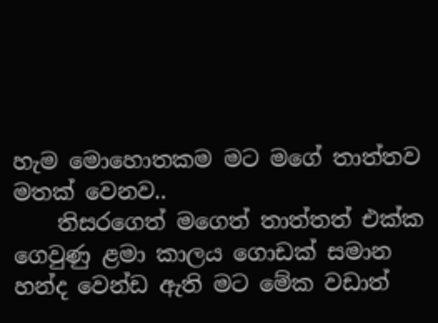හැම මොහොතකම මට මගේ තාත්තව මතක් වෙනව..
    තිසරගෙත් මගෙත් තාත්තත් එක්ක ගෙවුණු ළමා කාලය ගොඩක් සමාන හන්ද වෙන්ඩ ඇති මට මේක වඩාත්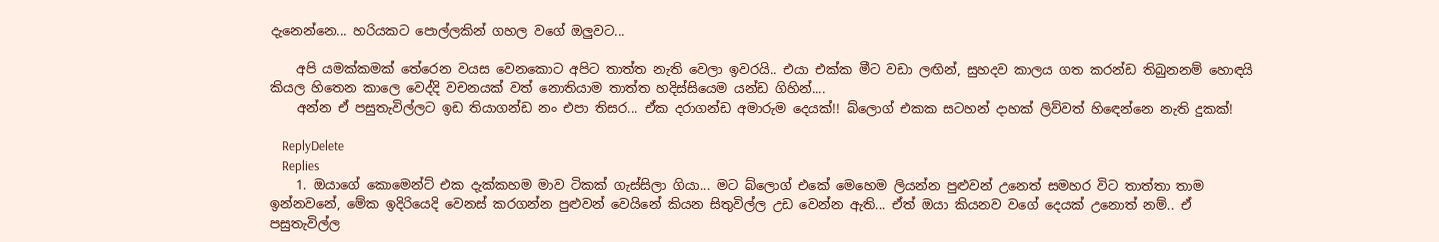දැනෙන්නෙ... හරියකට පොල්ලකින් ගහල වගේ ඔලුවට...

    අපි යමක්කමක් තේරෙන වයස වෙනකොට අපිට තාත්ත නැති වෙලා ඉවරයි.. එයා එක්ක මීට වඩා ලඟින්, සුහදව කාලය ගත කරන්ඩ තිබුනනම් හොඳයි කියල හිතෙන කාලෙ වෙද්දි වචනයක් වත් නොතියාම තාත්ත හදිස්සියෙම යන්ඩ ගිහින්....
    අන්න ඒ පසුතැවිල්ලට ඉඩ තියාගන්ඩ නං එපා තිසර... ඒක දරාගන්ඩ අමාරුම දෙයක්!! බ්ලොග් එකක සටහන් දාහක් ලිව්වත් හිඳෙන්නෙ නැති දුකක්!

    ReplyDelete
    Replies
    1. ඔයාගේ කොමෙන්ට් එක දැක්කහම මාව ටිකක් ගැස්සිලා ගියා... මට බ්ලොග් එකේ මෙහෙම ලියන්න පුළුවන් උනෙත් සමහර විට තාත්තා තාම ඉන්නවනේ, මේක ඉදිරියෙදි වෙනස් කරගන්න පුළුවන් වෙයිනේ කියන සිතුවිල්ල උඩ වෙන්න ඇති... ඒත් ඔයා කියනව වගේ දෙයක් උනොත් නම්.. ඒ පසුතැවිල්ල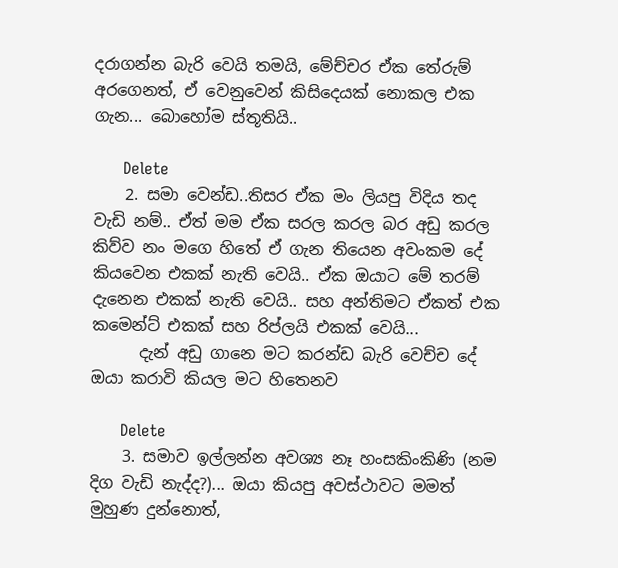දරාගන්න බැරි වෙයි තමයි, මේච්චර ඒක තේරුම් අරගෙනත්, ඒ වෙනුවෙන් කිසිදෙයක් නොකල එක ගැන... බොහෝම ස්තූතියි..

      Delete
    2. සමා වෙන්ඩ..තිසර ඒක මං ලියපු විදිය තද වැඩි නම්.. ඒත් මම ඒක සරල කරල බර අඩු කරල කිව්ව නං මගෙ හිතේ ඒ ගැන තියෙන අවංකම දේ කියවෙන එකක් නැති වෙයි.. ඒක ඔයාට මේ තරම් දැනෙන එකක් නැති වෙයි.. සහ අන්තිමට ඒකත් එක කමෙන්ට් එකක් සහ රිප්ලයි එකක් වෙයි...
      දැන් අඩු ගානෙ මට කරන්ඩ බැරි වෙච්ච දේ ඔයා කරාවි කියල මට හිතෙනව

      Delete
    3. සමාව ඉල්ලන්න අවශ්‍ය නෑ හංසකිංකිණි (නම දිග වැඩි නැද්ද?)... ඔයා කියපු අවස්ථාවට මමත් මුහුණ දුන්නොත්,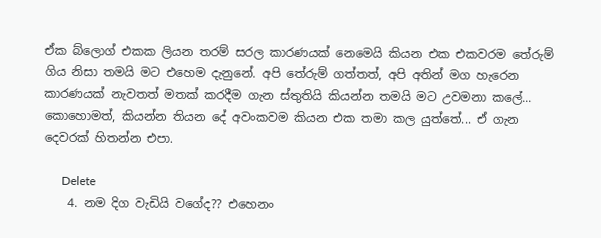ඒක බ්ලොග් එකක ලියන තරම් සරල කාරණයක් නෙමෙයි කියන එක එකවරම තේරුම් ගිය නිසා තමයි මට එහෙම දැනුනේ. අපි තේරුම් ගත්තත්, අපි අතින් මග හැරෙන කාරණයක් නැවතත් මතක් කරදීම ගැන ස්තුතියි කියන්න තමයි මට උවමනා කලේ... කොහොමත්, කියන්න තියන දේ අවංකවම කියන එක තමා කල යුත්තේ... ඒ ගැන දෙවරක් හිතන්න එපා.

      Delete
    4. නම දිග වැඩියි වගේද?? එහෙනං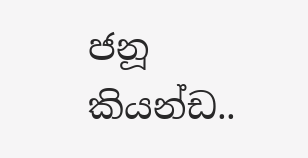ජනූ කියන්ඩ..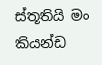ස්තූතියි මං කියන්ඩ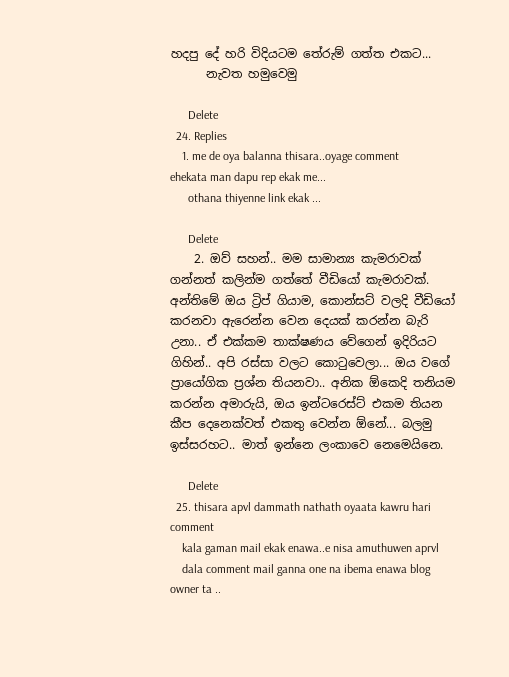හදපු දේ හරි විදියටම තේරුම් ගත්ත එකට...
      නැවත හමුවෙමු

      Delete
  24. Replies
    1. me de oya balanna thisara..oyage comment ehekata man dapu rep ekak me...
      othana thiyenne link ekak ...

      Delete
    2. ඔව් සහන්.. මම සාමාන්‍ය කැමරාවක් ගන්නත් කලින්ම ගත්තේ වීඩියෝ කැමරාවක්. අන්තිමේ ඔය ට්‍රිප් ගියාම, කොන්සට් වලදි වීඩියෝ කරනවා ඇරෙන්න වෙන දෙයක් කරන්න බැරි උනා.. ඒ එක්කම තාක්ෂණය වේගෙන් ඉදිරියට ගිහින්.. අපි රස්සා වලට කොටුවෙලා... ඔය වගේ ප්‍රායෝගික ප්‍රශ්න තියනවා.. අනික ඕකෙදි තනියම කරන්න අමාරුයි, ඔය ඉන්ටරෙස්ට් එකම තියන කීප දෙනෙක්වත් එකතු වෙන්න ඕනේ... බලමු ඉස්සරහට.. මාත් ඉන්නෙ ලංකාවෙ නෙමෙයිනෙ.

      Delete
  25. thisara apvl dammath nathath oyaata kawru hari comment
    kala gaman mail ekak enawa..e nisa amuthuwen aprvl
    dala comment mail ganna one na ibema enawa blog owner ta ..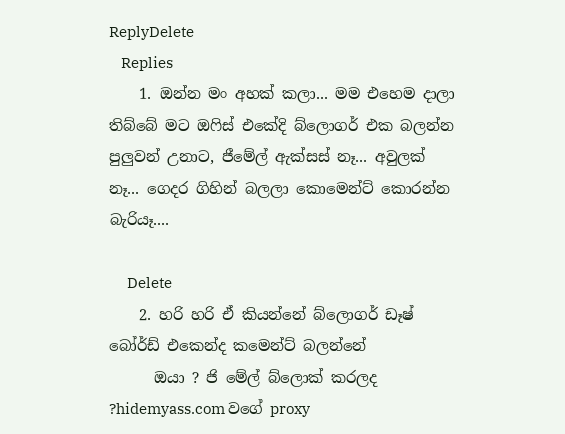ReplyDelete
    Replies
    1. ඔන්න මං අහක් කලා... මම එහෙම දාලා තිබ්බේ මට ඔෆිස් එකේදි බ්ලොගර් එක බලන්න පුලුවන් උනාට, ජීමේල් ඇක්සස් නෑ... අවුලක් නෑ... ගෙදර ගිහින් බලලා කොමෙන්ට් කොරන්න බැරියෑ....

      Delete
    2. හරි හරි ඒ කියන්නේ බ්ලොගර් ඩෑෂ් බෝර්ඩ් එකෙන්ද කමෙන්ට් බලන්නේ
      ඔයා ? ජි මේල් බ්ලොක් කරලද ?hidemyass.com වගේ proxy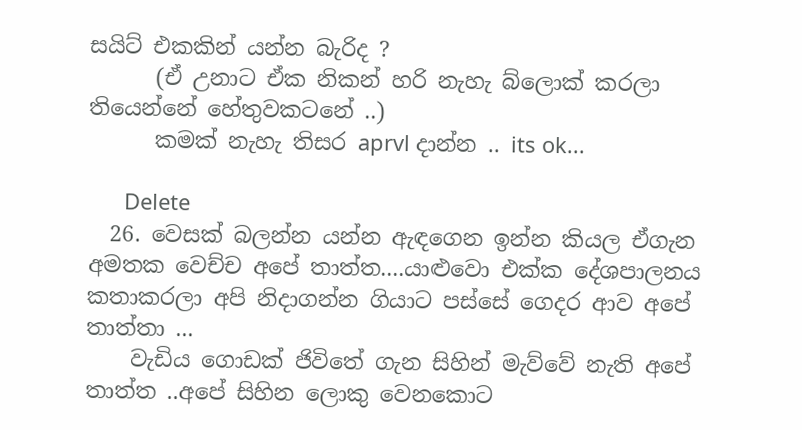සයිට් එකකින් යන්න බැරිද ?
      (ඒ උනාට ඒක නිකන් හරි නැහැ බ්ලොක් කරලා තියෙන්නේ හේතුවකටනේ ..)
      කමක් නැහැ තිසර aprvl දාන්න .. its ok...

      Delete
  26. වෙසක් බලන්න යන්න ඇඳගෙන ඉන්න කියල ඒගැන අමතක වෙච්ච අපේ තාත්ත....යාළුවො එක්ක දේශපාලනය කතාකරලා අපි නිදාගන්න ගියාට පස්සේ ගෙදර ආව අපේ තාත්තා ...
    වැඩිය ගොඩක් ජිවිතේ ගැන සිහින් මැව්වේ නැති අපේ තාත්ත ..අපේ සිහින ලොකු වෙනකොට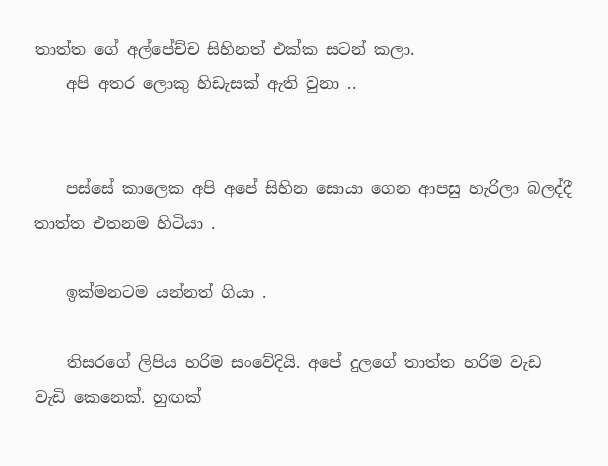තාත්ත ගේ අල්පේච්ච සිහිනත් එක්ක සටන් කලා.
    අපි අතර ලොකු හිඩැසක් ඇති වුනා ..


    පස්සේ කාලෙක අපි අපේ සිහින සොයා ගෙන ආපසු හැරිලා බලද්දී තාත්ත එතනම හිටියා .

    ඉක්මනටම යන්නත් ගියා .

    තිසරගේ ලිපිය හරිම සංවේදියි. අපේ දුලගේ තාත්ත හරිම වැඩ වැඩි කෙනෙක්. හුඟක්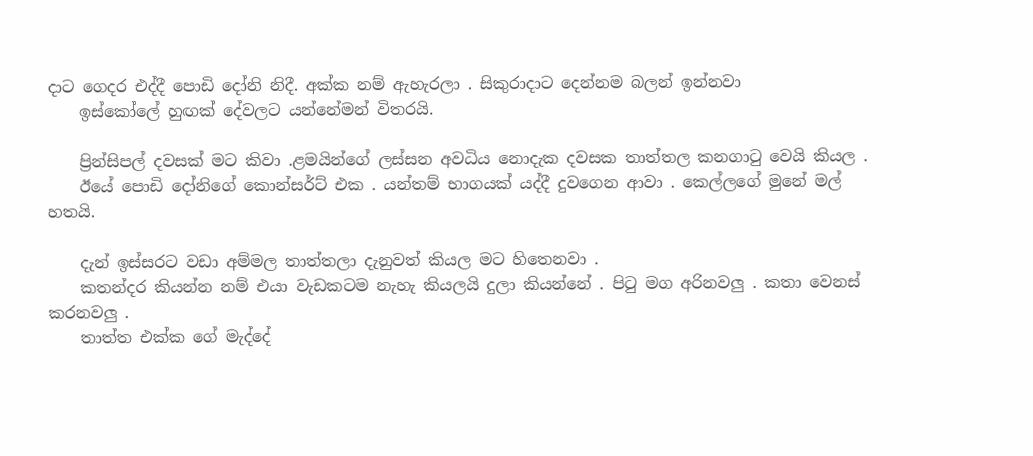දාට ගෙදර එද්දී පොඩි දෝනි නිදී. අක්ක නම් ඇහැරලා . සිකුරාදාට දෙන්නම බලන් ඉන්නවා
    ඉස්කෝලේ හුඟක් දේවලට යන්නේමන් විතරයි.

    ප්‍රින්සිපල් දවසක් මට කිවා .ළමයින්ගේ ලස්සන අවධිය නොදැක දවසක තාත්තල කනගාටු වෙයි කියල .
    ඊයේ පොඩි දෝනිගේ කොන්සර්ට් එක . යන්තම් භාගයක් යද්දී දුවගෙන ආවා . කෙල්ලගේ මුනේ මල් හතයි.

    දැන් ඉස්සරට වඩා අම්මල තාත්තලා දැනුවත් කියල මට හිතෙනවා .
    කතන්දර කියන්න නම් එයා වැඩකටම නැහැ කියලයි දුලා කියන්නේ . පිටු මග අරිනවලු . කතා වෙනස් කරනවලු .
    තාත්ත එක්ක ගේ මැද්දේ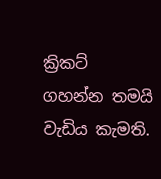ක්‍රිකට් ගහන්න තමයි වැඩිය කැමති.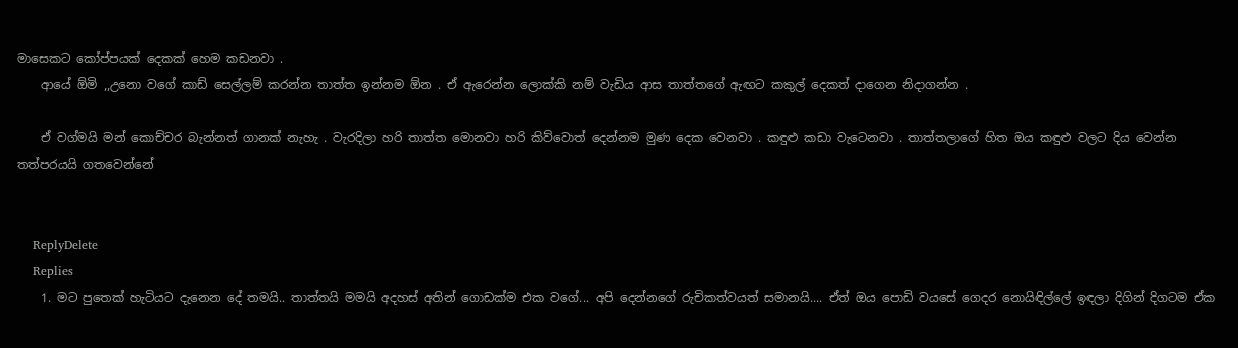මාසෙකට කෝප්පයක් දෙකක් හෙම කඩනවා .
    ආයේ ඕමි ,,උනො වගේ කාඩ් සෙල්ලම් කරන්න තාත්ත ඉන්නම ඕන . ඒ ඇරෙන්න ලොක්කි නම් වැඩිය ආස තාත්තගේ ඇඟට කකුල් දෙකත් දාගෙන නිදාගන්න .

    ඒ වග්මයි මන් කොච්චර බැන්නත් ගානක් නැහැ . වැරදිලා හරි තාත්ත මොනවා හරි කිව්වොත් දෙන්නම මුණ දෙක වෙනවා . කඳුළු කඩා වැටෙනවා . තාත්තලාගේ හිත ඔය කඳුළු වලට දිය වෙන්න තත්පරයයි ගතවෙන්නේ


    ReplyDelete
    Replies
    1. මට පුතෙක් හැටියට දැනෙන දේ තමයි.. තාත්තයි මමයි අදහස් අතින් ගොඩක්ම එක වගේ... අපි දෙන්නගේ රුචිකත්වයත් සමානයි.... ඒත් ඔය පොඩි වයසේ ගෙදර නොයිඳිල්ලේ ඉඳලා දිගින් දිගටම ඒක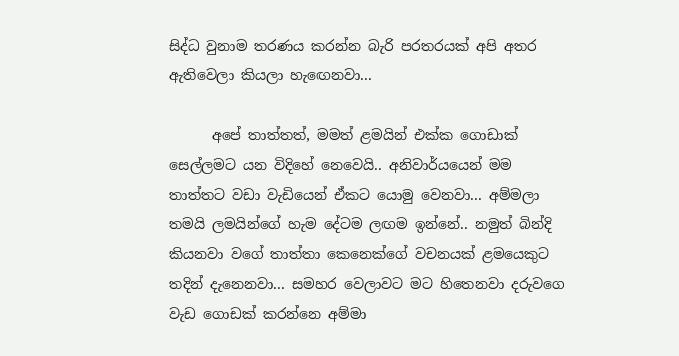සිද්ධ වුනාම තරණය කරන්න බැරි පරතරයක් අපි අතර ඇතිවෙලා කියලා හැඟෙනවා...

      අපේ තාත්තත්, මමත් ළමයින් එක්ක ගොඩාක් සෙල්ලමට යන විදිහේ නෙවෙයි.. අනිවාර්යයෙන් මම තාත්තට වඩා වැඩියෙන් ඒකට යොමු වෙනවා... අම්මලා තමයි ලමයින්ගේ හැම දේටම ලඟම ඉන්නේ.. නමුත් බින්දි කියනවා වගේ තාත්තා කෙනෙක්ගේ වචනයක් ළමයෙකුට තදින් දැනෙනවා... සමහර වෙලාවට මට හිතෙනවා දරුවගෙ වැඩ ගොඩක් කරන්නෙ අම්මා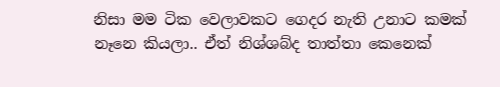නිසා මම ටික වෙලාවකට ගෙදර නැති උනාට කමක් නෑනෙ කියලා.. ඒත් නිශ්ශබ්ද තාත්තා කෙනෙක්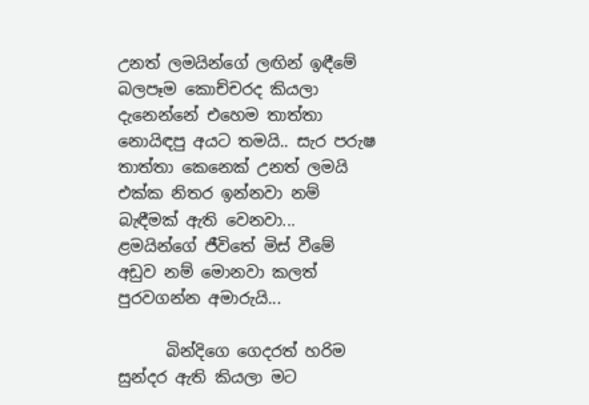උනත් ලමයින්ගේ ලඟින් ඉඳීමේ බලපෑම කොච්චරද කියලා දැනෙන්නේ එහෙම තාත්තා නොයිඳපු අයට තමයි.. සැර පරුෂ තාත්තා කෙනෙක් උනත් ලමයි එක්ක නිතර ඉන්නවා නම් බැඳීමක් ඇති වෙනවා... ළමයින්ගේ ජීවිතේ මිස් වීමේ අඩුව නම් මොනවා කලත් පුරවගන්න අමාරුයි...

      බින්දිගෙ ගෙදරත් හරිම සුන්දර ඇති කියලා මට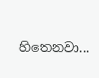හිතෙනවා...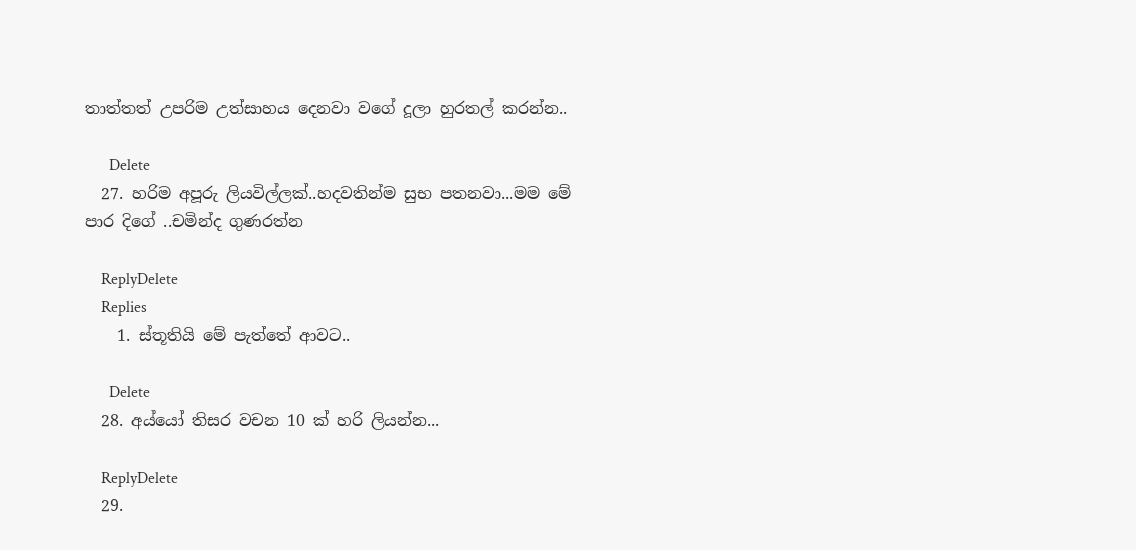තාත්තත් උපරිම උත්සාහය දෙනවා වගේ දූලා හුරතල් කරන්න..

      Delete
  27. හරිම අපූරු ලියවිල්ලක්..හදවතින්ම සුභ පතනවා...මම මේ පාර දිගේ ..චමින්ද ගුණරත්න

    ReplyDelete
    Replies
    1. ස්තූතියි මේ පැත්තේ ආවට..

      Delete
  28. අය්යෝ තිසර වචන 10 ක් හරි ලියන්න...

    ReplyDelete
  29.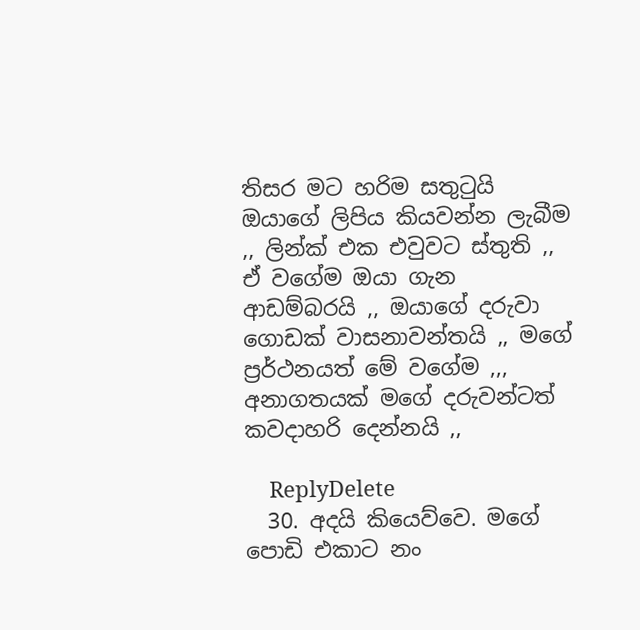තිසර මට හරිම සතුටුයි ඔයාගේ ලිපිය කියවන්න ලැබීම ,, ලින්ක් එක එවුවට ස්තුති ,, ඒ වගේම ඔයා ගැන ආඩම්බරයි ,, ඔයාගේ දරුවා ගොඩක් වාසනාවන්තයි ,, මගේ ප්‍රර්ථනයත් මේ වගේම ,,, අනාගතයක් මගේ දරුවන්ටත් කවදාහරි දෙන්නයි ,,

    ReplyDelete
  30. අදයි කියෙව්වෙ. මගේ පොඩි එකාට නං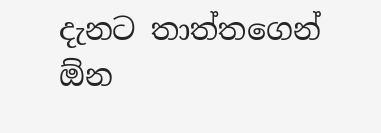දැනට තාත්තගෙන් ඕන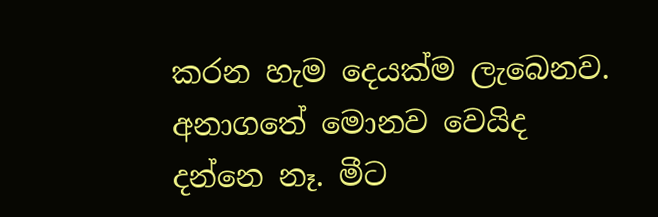කරන හැම දෙයක්ම ලැබෙනව. අනාගතේ මොනව වෙයිද දන්නෙ නෑ. මීට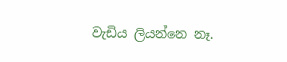වැඩිය ලියන්නෙ නෑ.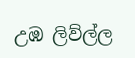උඹ ලිව්ල්ල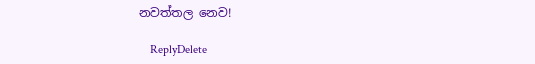නවත්තල නෙව!

    ReplyDelete